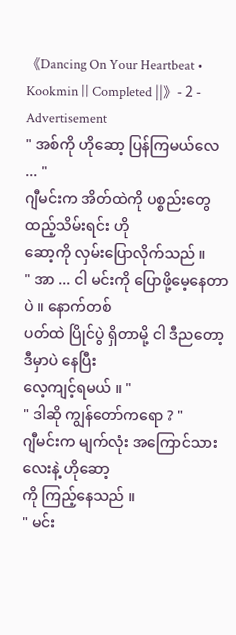《Dancing On Your Heartbeat • Kookmin || Completed ||》- 2 -
Advertisement
" အစ်ကို ဟိုဆော့ ပြန်ကြမယ်လေ ... "
ဂျီမင်းက အိတ်ထဲကို ပစ္စည်းတွေ ထည့်သိမ်းရင်း ဟို
ဆော့ကို လှမ်းပြောလိုက်သည် ။
" အာ ... ငါ မင်းကို ပြောဖို့မေ့နေတာပဲ ။ နောက်တစ်
ပတ်ထဲ ပြိုင်ပွဲ ရှိတာမို့ ငါ ဒီညတော့ ဒီမှာပဲ နေပြီး
လေ့ကျင့်ရမယ် ။ "
" ဒါဆို ကျွန်တော်ကရော ? "
ဂျီမင်းက မျက်လုံး အကြောင်သားလေးနဲ့ ဟိုဆော့
ကို ကြည့်နေသည် ။
" မင်း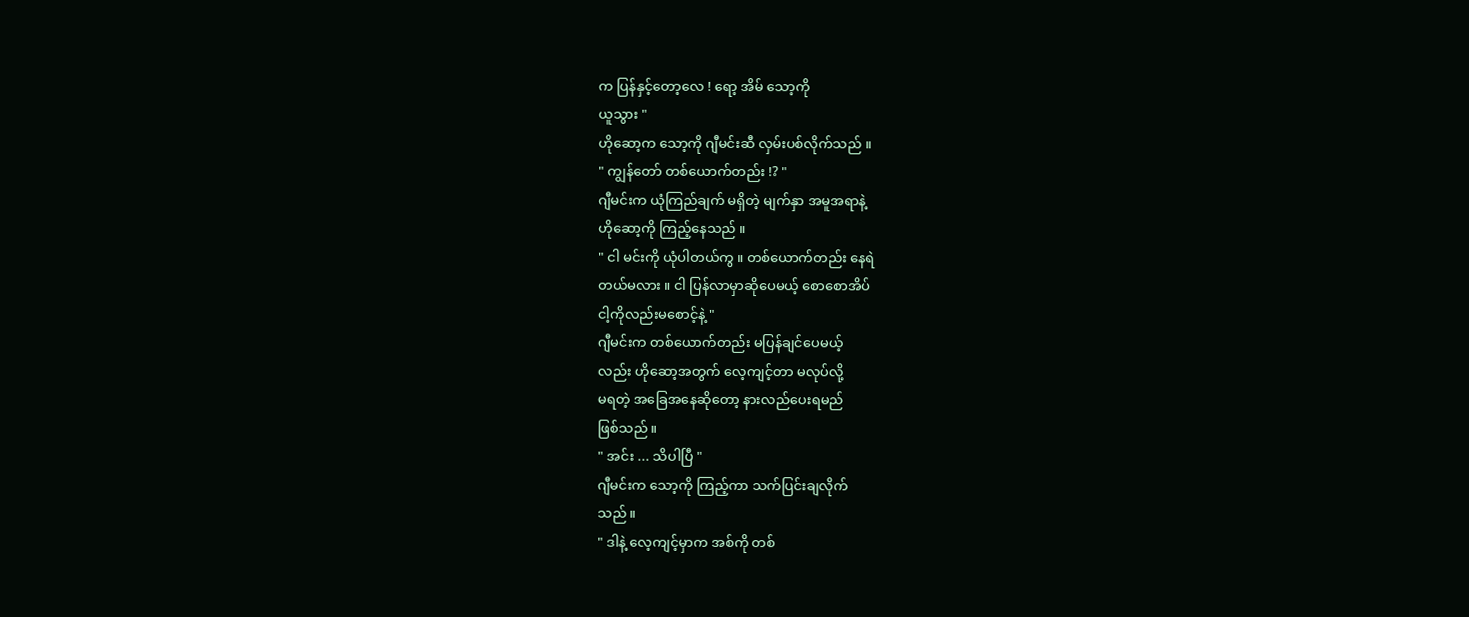က ပြန်နှင့်တော့လေ ! ရော့ အိမ် သော့ကို
ယူသွား "
ဟိုဆော့က သော့ကို ဂျီမင်းဆီ လှမ်းပစ်လိုက်သည် ။
" ကျွန်တော် တစ်ယောက်တည်း !? "
ဂျီမင်းက ယုံကြည်ချက် မရှိတဲ့ မျက်နှာ အမူအရာနဲ့
ဟိုဆော့ကို ကြည့်နေသည် ။
" ငါ မင်းကို ယုံပါတယ်ကွ ။ တစ်ယောက်တည်း နေရဲ
တယ်မလား ။ ငါ ပြန်လာမှာဆိုပေမယ့် စောစောအိပ်
ငါ့ကိုလည်းမစောင့်နဲ့ "
ဂျီမင်းက တစ်ယောက်တည်း မပြန်ချင်ပေမယ့်
လည်း ဟိုဆော့အတွက် လေ့ကျင့်တာ မလုပ်လို့
မရတဲ့ အခြေအနေဆိုတော့ နားလည်ပေးရမည်
ဖြစ်သည် ။
" အင်း ... သိပါပြီ "
ဂျီမင်းက သော့ကို ကြည့်ကာ သက်ပြင်းချလိုက်
သည် ။
" ဒါနဲ့ လေ့ကျင့်မှာက အစ်ကို တစ်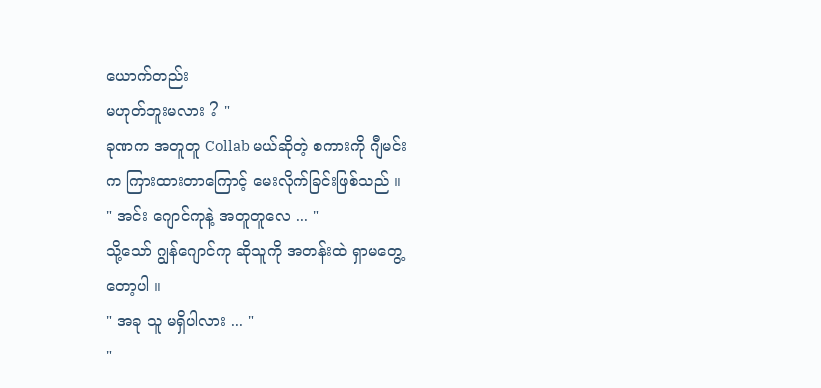ယောက်တည်း
မဟုတ်ဘူးမလား ? "
ခုဏက အတူတူ Collab မယ်ဆိုတဲ့ စကားကို ဂျီမင်း
က ကြားထားတာကြောင့် မေးလိုက်ခြင်းဖြစ်သည် ။
" အင်း ဂျောင်ကုနဲ့ အတူတူလေ ... "
သို့သော် ဂျွန်ဂျောင်ကု ဆိုသူကို အတန်းထဲ ရှာမတွေ့
တော့ပါ ။
" အခု သူ မရှိပါလား ... "
"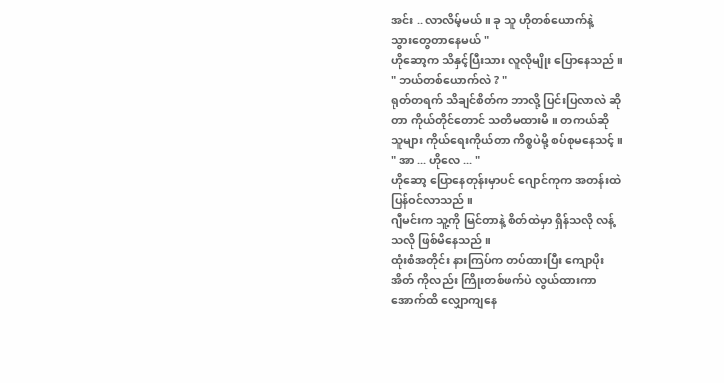အင်း .. လာလိမ့်မယ် ။ ခု သူ ဟိုတစ်ယောက်နဲ့
သွားတွေတာနေမယ် "
ဟိုဆော့က သိနှင့်ပြီးသား လူလိုမျိုး ပြောနေသည် ။
" ဘယ်တစ်ယောက်လဲ ? "
ရုတ်တရက် သိချင်စိတ်က ဘာလို့ ပြင်းပြလာလဲ ဆို
တာ ကိုယ်တိုင်တောင် သတိမထားမိ ။ တကယ်ဆို
သူများ ကိုယ်ရေးကိုယ်တာ ကိစ္စပဲမို့ စပ်စုမနေသင့် ။
" အာ ... ဟိုလေ ... "
ဟိုဆော့ ပြောနေတုန်းမှာပင် ဂျောင်ကုက အတန်းထဲ
ပြန်ဝင်လာသည် ။
ဂျီမင်းက သူ့ကို မြင်တာနဲ့ စိတ်ထဲမှာ ရှိန်သလို လန့်
သလို ဖြစ်မိနေသည် ။
ထုံးစံအတိုင်း နားကြပ်က တပ်ထားပြီး ကျောပိုး
အိတ် ကိုလည်း ကြိုးတစ်ဖက်ပဲ လွယ်ထားကာ
အောက်ထိ လျှောကျနေ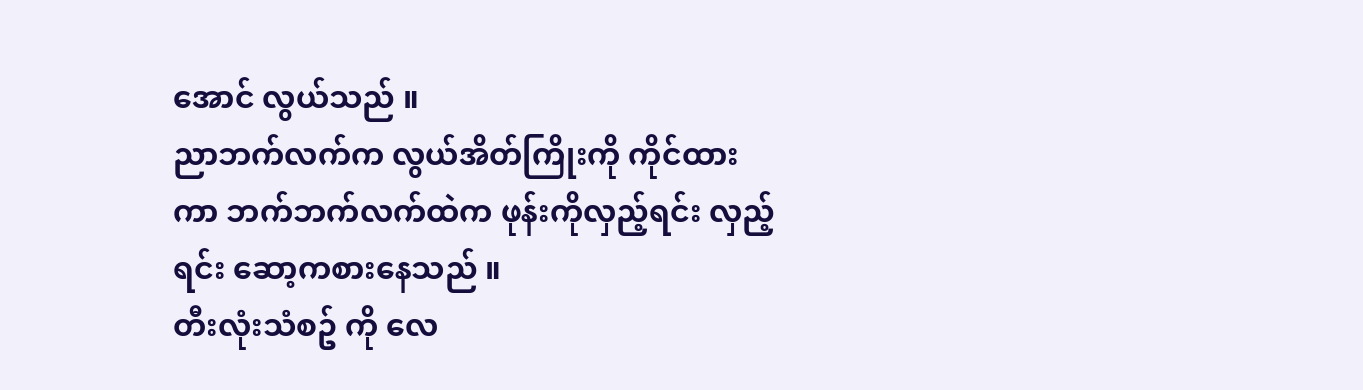အောင် လွယ်သည် ။
ညာဘက်လက်က လွယ်အိတ်ကြိုးကို ကိုင်ထား
ကာ ဘက်ဘက်လက်ထဲက ဖုန်းကိုလှည့်ရင်း လှည့်
ရင်း ဆော့ကစားနေသည် ။
တီးလုံးသံစဥ် ကို လေ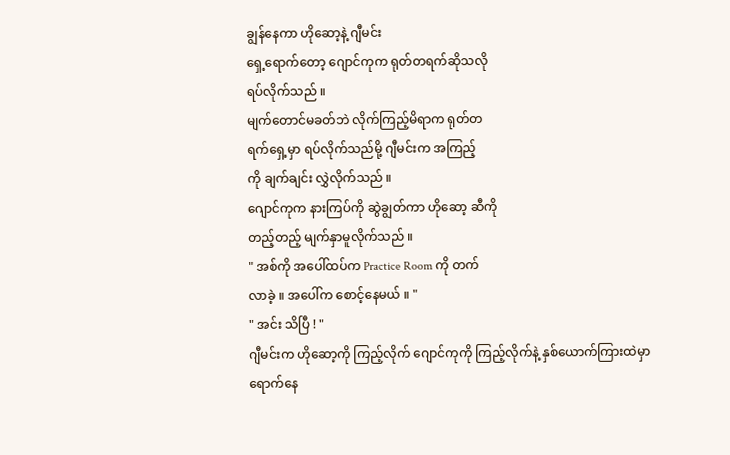ချွန်နေကာ ဟိုဆော့နဲ့ ဂျီမင်း
ရှေ့ရောက်တော့ ဂျောင်ကုက ရုတ်တရက်ဆိုသလို
ရပ်လိုက်သည် ။
မျက်တောင်မခတ်ဘဲ လိုက်ကြည့်မိရာက ရုတ်တ
ရက်ရှေ့မှာ ရပ်လိုက်သည်မို့ ဂျီမင်းက အကြည့်
ကို ချက်ချင်း လွှဲလိုက်သည် ။
ဂျောင်ကုက နားကြပ်ကို ဆွဲချွတ်ကာ ဟိုဆော့ ဆီကို
တည့်တည့် မျက်နှာမူလိုက်သည် ။
" အစ်ကို အပေါ်ထပ်က Practice Room ကို တက်
လာခဲ့ ။ အပေါ်က စောင့်နေမယ် ။ "
" အင်း သိပြီ ! "
ဂျီမင်းက ဟိုဆော့ကို ကြည့်လိုက် ဂျောင်ကုကို ကြည့်လိုက်နဲ့ နှစ်ယောက်ကြားထဲမှာ ရောက်နေ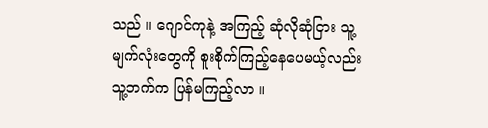သည် ။ ဂျောင်ကုနဲ့ အကြည့် ဆုံလိုဆုံငြား သူ့
မျက်လုံးတွေကို စူးစိုက်ကြည့်နေပေမယ့်လည်း
သူ့ဘက်က ပြန်မကြည့်လာ ။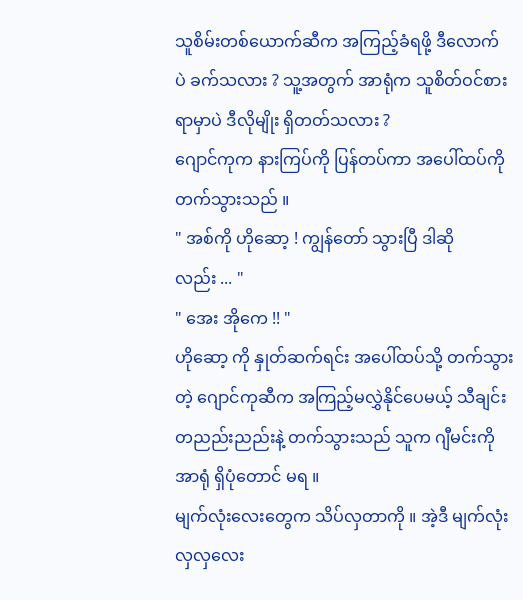သူစိမ်းတစ်ယောက်ဆီက အကြည့်ခံရဖို့ ဒီလောက်
ပဲ ခက်သလား ? သူ့အတွက် အာရုံက သူစိတ်ဝင်စား
ရာမှာပဲ ဒီလိုမျိုး ရှိတတ်သလား ?
ဂျောင်ကုက နားကြပ်ကို ပြန်တပ်ကာ အပေါ်ထပ်ကို
တက်သွားသည် ။
" အစ်ကို ဟိုဆော့ ! ကျွန်တော် သွားပြီ ဒါဆို
လည်း ... "
" အေး အိုကေ !! "
ဟိုဆော့ ကို နှုတ်ဆက်ရင်း အပေါ်ထပ်သို့ တက်သွား
တဲ့ ဂျောင်ကုဆီက အကြည့်မလွှဲနိုင်ပေမယ့် သီချင်း
တညည်းညည်းနဲ့ တက်သွားသည် သူက ဂျီမင်းကို
အာရုံ ရှိပုံတောင် မရ ။
မျက်လုံးလေးတွေက သိပ်လှတာကို ။ အဲ့ဒီ မျက်လုံး
လှလှလေး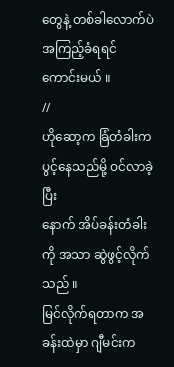တွေနဲ့ တစ်ခါလောက်ပဲ အကြည့်ခံရရင်
ကောင်းမယ် ။
//
ဟိုဆော့က ခြံတံခါးက ပွင့်နေသည်မို့ ဝင်လာခဲ့ပြီး
နောက် အိပ်ခန်းတံခါးကို အသာ ဆွဲဖွင့်လိုက်သည် ။
မြင်လိုက်ရတာက အခန်းထဲမှာ ဂျီမင်းက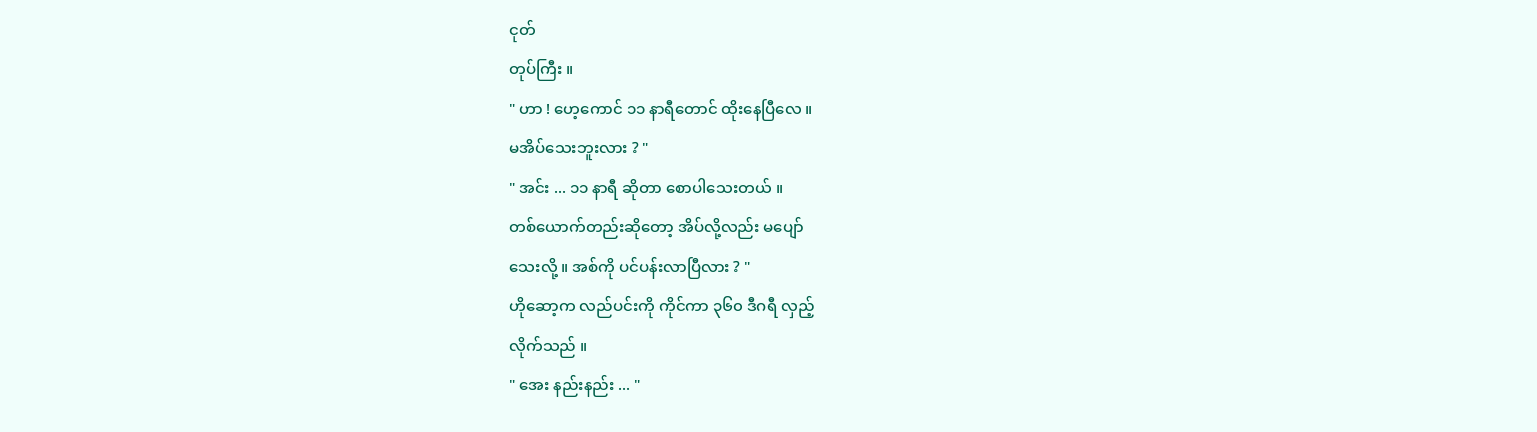ငုတ်
တုပ်ကြီး ။
" ဟာ ! ဟေ့ကောင် ၁၁ နာရီတောင် ထိုးနေပြီလေ ။
မအိပ်သေးဘူးလား ? "
" အင်း ... ၁၁ နာရီ ဆိုတာ စောပါသေးတယ် ။
တစ်ယောက်တည်းဆိုတော့ အိပ်လို့လည်း မပျော်
သေးလို့ ။ အစ်ကို ပင်ပန်းလာပြီလား ? "
ဟိုဆော့က လည်ပင်းကို ကိုင်ကာ ၃၆၀ ဒီဂရီ လှည့်
လိုက်သည် ။
" အေး နည်းနည်း ... "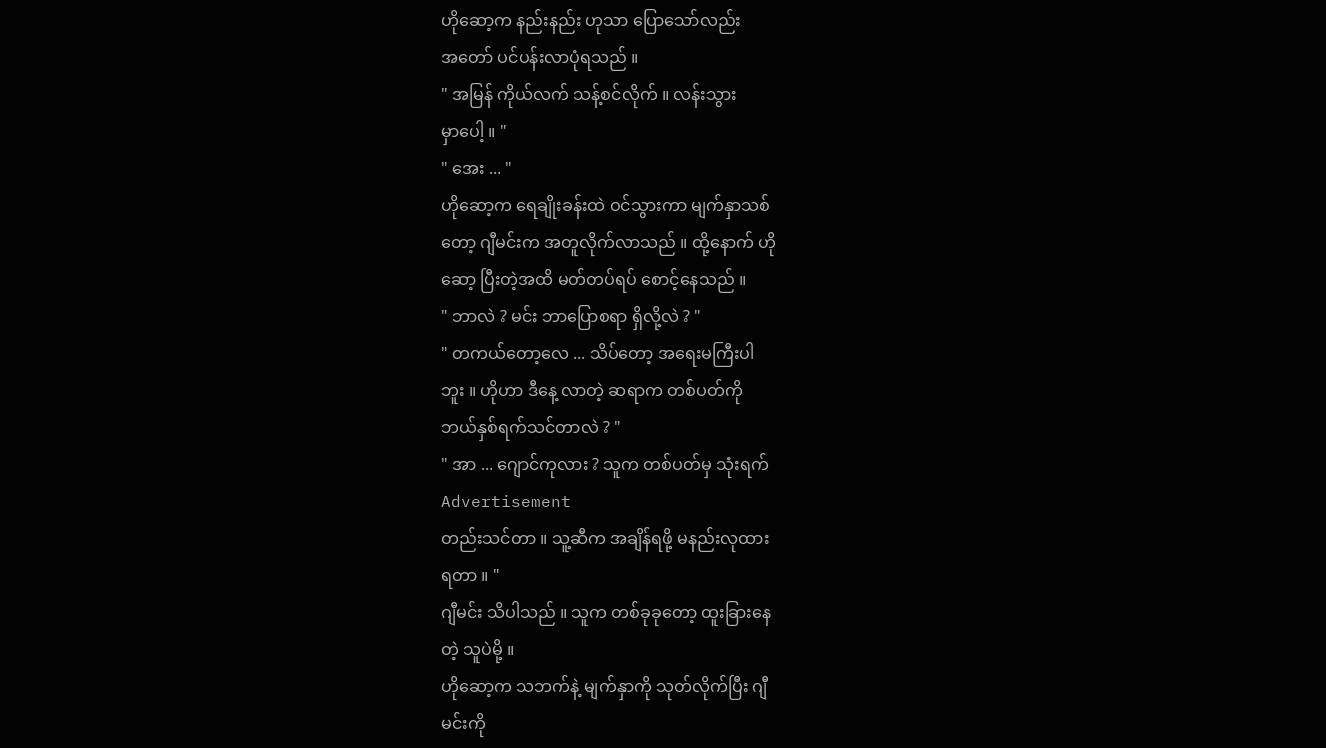ဟိုဆော့က နည်းနည်း ဟုသာ ပြောသော်လည်း
အတော် ပင်ပန်းလာပုံရသည် ။
" အမြန် ကိုယ်လက် သန့်စင်လိုက် ။ လန်းသွား
မှာပေါ့ ။ "
" အေး ... "
ဟိုဆော့က ရေချိုးခန်းထဲ ဝင်သွားကာ မျက်နှာသစ်
တော့ ဂျီမင်းက အတူလိုက်လာသည် ။ ထို့နောက် ဟို
ဆော့ ပြီးတဲ့အထိ မတ်တပ်ရပ် စောင့်နေသည် ။
" ဘာလဲ ? မင်း ဘာပြောစရာ ရှိလို့လဲ ? "
" တကယ်တော့လေ ... သိပ်တော့ အရေးမကြီးပါ
ဘူး ။ ဟိုဟာ ဒီနေ့ လာတဲ့ ဆရာက တစ်ပတ်ကို
ဘယ်နှစ်ရက်သင်တာလဲ ? "
" အာ ... ဂျောင်ကုလား ? သူက တစ်ပတ်မှ သုံးရက်
Advertisement
တည်းသင်တာ ။ သူ့ဆီက အချိန်ရဖို့ မနည်းလုထား
ရတာ ။ "
ဂျီမင်း သိပါသည် ။ သူက တစ်ခုခုတော့ ထူးခြားနေ
တဲ့ သူပဲမို့ ။
ဟိုဆော့က သဘက်နဲ့ မျက်နှာကို သုတ်လိုက်ပြီး ဂျီ
မင်းကို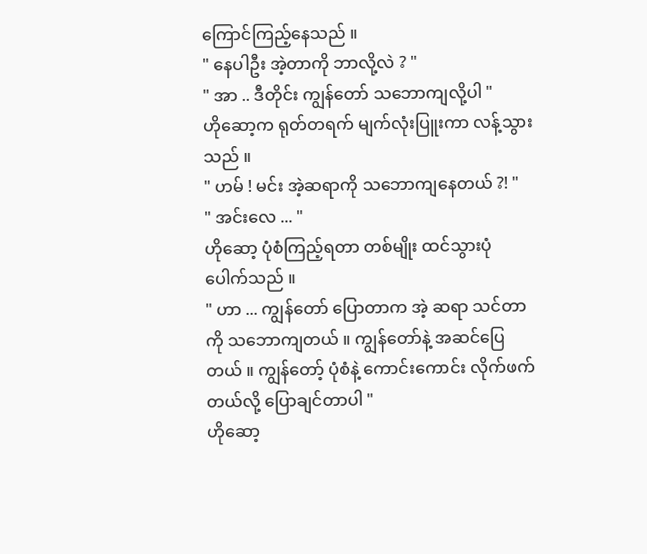ကြောင်ကြည့်နေသည် ။
" နေပါဦး အဲ့တာကို ဘာလို့လဲ ? "
" အာ .. ဒီတိုင်း ကျွန်တော် သဘောကျလို့ပါ "
ဟိုဆော့က ရုတ်တရက် မျက်လုံးပြူးကာ လန့်သွား
သည် ။
" ဟမ် ! မင်း အဲ့ဆရာကို သဘောကျနေတယ် ?! "
" အင်းလေ ... "
ဟိုဆော့ ပုံစံကြည့်ရတာ တစ်မျိုး ထင်သွားပုံ
ပေါက်သည် ။
" ဟာ ... ကျွန်တော် ပြောတာက အဲ့ ဆရာ သင်တာ
ကို သဘောကျတယ် ။ ကျွန်တော်နဲ့ အဆင်ပြေ
တယ် ။ ကျွန်တော့် ပုံစံနဲ့ ကောင်းကောင်း လိုက်ဖက်
တယ်လို့ ပြောချင်တာပါ "
ဟိုဆော့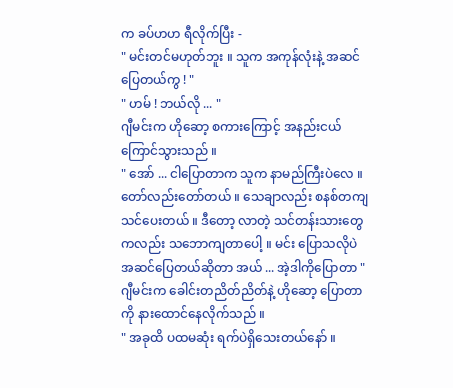က ခပ်ဟဟ ရီလိုက်ပြီး -
" မင်းတင်မဟုတ်ဘူး ။ သူက အကုန်လုံးနဲ့ အဆင်
ပြေတယ်ကွ ! "
" ဟမ် ! ဘယ်လို ... "
ဂျီမင်းက ဟိုဆော့ စကားကြောင့် အနည်းငယ်
ကြောင်သွားသည် ။
" အော် ... ငါပြောတာက သူက နာမည်ကြီးပဲလေ ။
တော်လည်းတော်တယ် ။ သေချာလည်း စနစ်တကျ
သင်ပေးတယ် ။ ဒီတော့ လာတဲ့ သင်တန်းသားတွေ
ကလည်း သဘောကျတာပေါ့ ။ မင်း ပြောသလိုပဲ
အဆင်ပြေတယ်ဆိုတာ အယ် ... အဲ့ဒါကိုပြောတာ "
ဂျီမင်းက ခေါင်းတညိတ်ညိတ်နဲ့ ဟိုဆော့ ပြောတာ
ကို နားထောင်နေလိုက်သည် ။
" အခုထိ ပထမဆုံး ရက်ပဲရှိသေးတယ်နော် ။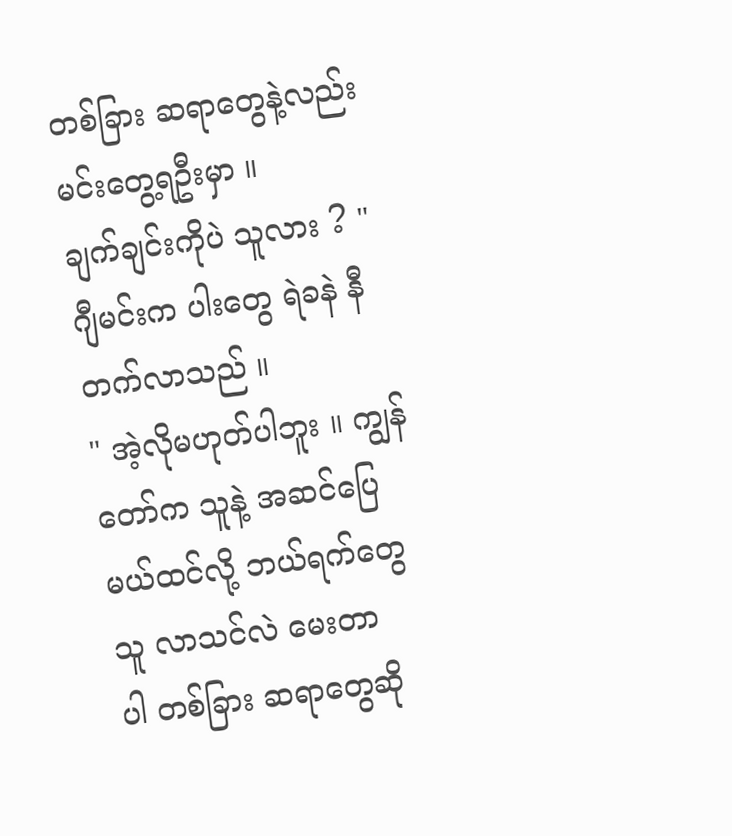တစ်ခြား ဆရာတွေနဲ့လည်း မင်းတွေ့ရဦးမှာ ။
ချက်ချင်းကိုပဲ သူလား ? "
ဂျီမင်းက ပါးတွေ ရဲခနဲ နီတက်လာသည် ။
" အဲ့လိုမဟုတ်ပါဘူး ။ ကျွန်တော်က သူနဲ့ အဆင်ပြေ
မယ်ထင်လို့ ဘယ်ရက်တွေ သူ လာသင်လဲ မေးတာ
ပါ တစ်ခြား ဆရာတွေဆို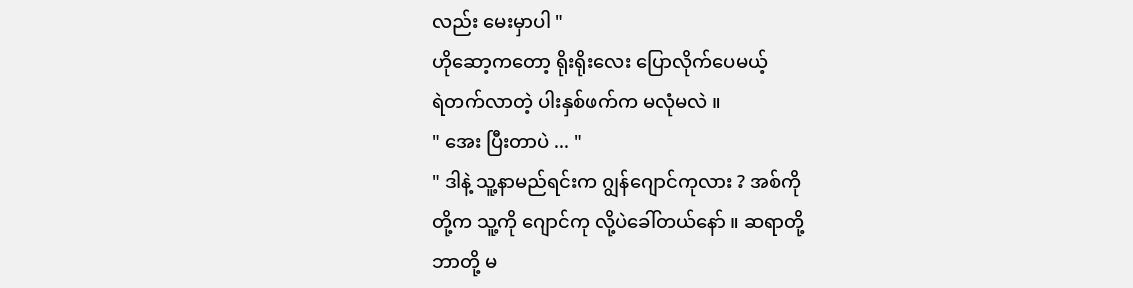လည်း မေးမှာပါ "
ဟိုဆော့ကတော့ ရိုးရိုးလေး ပြောလိုက်ပေမယ့်
ရဲတက်လာတဲ့ ပါးနှစ်ဖက်က မလုံမလဲ ။
" အေး ပြီးတာပဲ ... "
" ဒါနဲ့ သူ့နာမည်ရင်းက ဂျွန်ဂျောင်ကုလား ? အစ်ကို
တို့က သူ့ကို ဂျောင်ကု လို့ပဲခေါ်တယ်နော် ။ ဆရာတို့
ဘာတို့ မ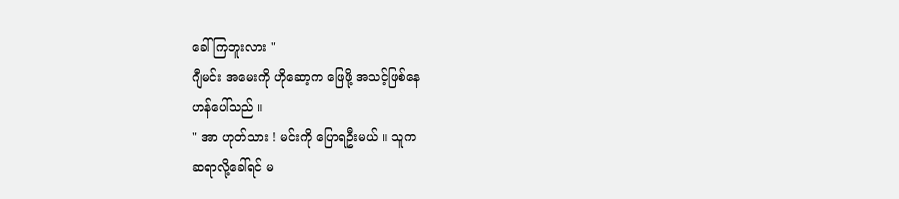ခေါ်ကြဘူးလား "
ဂျီမင်း အမေးကို ဟိုဆော့က ဖြေဖို့ အသင့်ဖြစ်နေ
ဟန်ပေါ်သည် ။
" အာ ဟုတ်သား ! မင်းကို ပြောရဦးမယ် ။ သူက
ဆရာလို့ခေါ်ရင် မ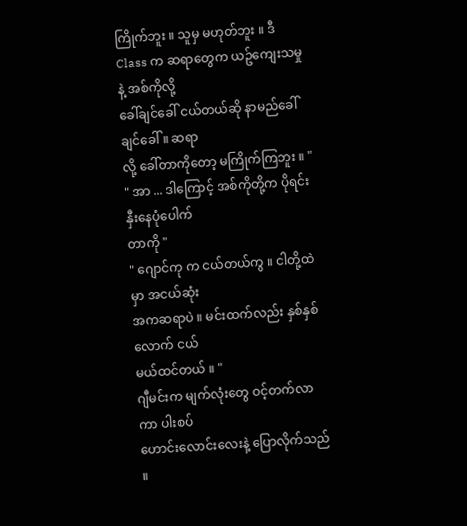ကြိုက်ဘူး ။ သူမှ မဟုတ်ဘူး ။ ဒီ
Class က ဆရာတွေက ယဥ်ကျေးသမှုနဲ့ အစ်ကိုလို့
ခေါ်ချင်ခေါ် ငယ်တယ်ဆို နာမည်ခေါ်ချင်ခေါ် ။ ဆရာ
လို့ ခေါ်တာကိုတော့ မကြိုက်ကြဘူး ။ "
" အာ ... ဒါကြောင့် အစ်ကိုတို့က ပိုရင်းနှီးနေပုံပေါက်
တာကို "
" ဂျောင်ကု က ငယ်တယ်ကွ ။ ငါတို့ထဲမှာ အငယ်ဆုံး
အကဆရာပဲ ။ မင်းထက်လည်း နှစ်နှစ်လောက် ငယ်
မယ်ထင်တယ် ။ "
ဂျီမင်းက မျက်လုံးတွေ ဝင့်တက်လာကာ ပါးစပ်
ဟောင်းလောင်းလေးနဲ့ ပြောလိုက်သည် ။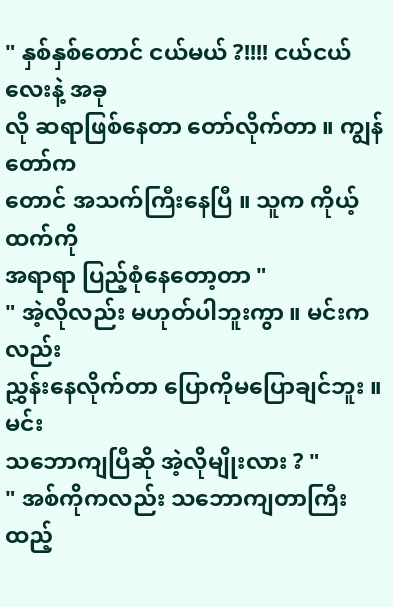" နှစ်နှစ်တောင် ငယ်မယ် ?!!!! ငယ်ငယ်လေးနဲ့ အခု
လို ဆရာဖြစ်နေတာ တော်လိုက်တာ ။ ကျွန်တော်က
တောင် အသက်ကြီးနေပြီ ။ သူက ကိုယ့်ထက်ကို
အရာရာ ပြည့်စုံနေတော့တာ "
" အဲ့လိုလည်း မဟုတ်ပါဘူးကွာ ။ မင်းကလည်း
ညွှန်းနေလိုက်တာ ပြောကိုမပြောချင်ဘူး ။ မင်း
သဘောကျပြီဆို အဲ့လိုမျိုးလား ? "
" အစ်ကိုကလည်း သဘောကျတာကြီး ထည့်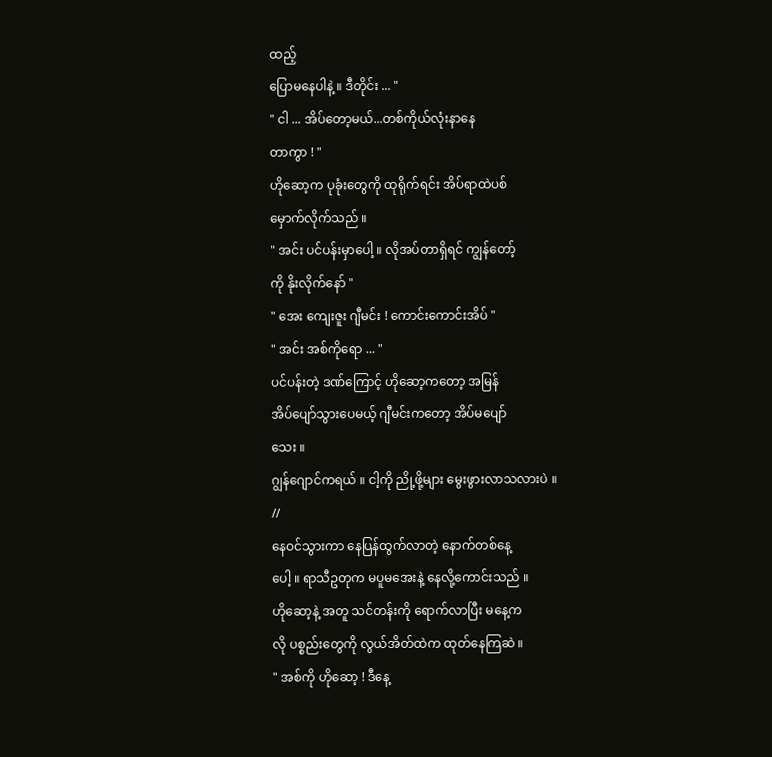ထည့်
ပြောမနေပါနဲ့ ။ ဒီတိုင်း ... "
" ငါ ... အိပ်တော့မယ်...တစ်ကိုယ်လုံးနာနေ
တာကွာ ! "
ဟိုဆော့က ပုခုံးတွေကို ထုရိုက်ရင်း အိပ်ရာထဲပစ်
မှောက်လိုက်သည် ။
" အင်း ပင်ပန်းမှာပေါ့ ။ လိုအပ်တာရှိရင် ကျွန်တော့်
ကို နိုးလိုက်နော် "
" အေး ကျေးဇူး ဂျီမင်း ! ကောင်းကောင်းအိပ် "
" အင်း အစ်ကိုရော ... "
ပင်ပန်းတဲ့ ဒဏ်ကြောင့် ဟိုဆော့ကတော့ အမြန်
အိပ်ပျော်သွားပေမယ့် ဂျီမင်းကတော့ အိပ်မပျော်
သေး ။
ဂျွန်ဂျောင်ကရယ် ။ ငါ့ကို ညို့ဖို့များ မွေးဖွားလာသလားပဲ ။
//
နေဝင်သွားကာ နေပြန်ထွက်လာတဲ့ နောက်တစ်နေ့
ပေါ့ ။ ရာသီဥတုက မပူမအေးနဲ့ နေလို့ကောင်းသည် ။
ဟိုဆော့နဲ့ အတူ သင်တန်းကို ရောက်လာပြီး မနေ့က
လို ပစ္စည်းတွေကို လွယ်အိတ်ထဲက ထုတ်နေကြဆဲ ။
" အစ်ကို ဟိုဆော့ ! ဒီနေ့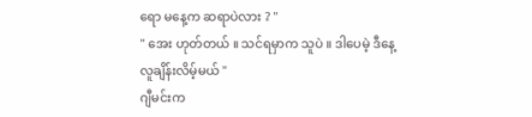ရော မနေ့က ဆရာပဲလား ? "
" အေး ဟုတ်တယ် ။ သင်ရမှာက သူပဲ ။ ဒါပေမဲ့ ဒီနေ့
လူချိန်းလိမ့်မယ် "
ဂျီမင်းက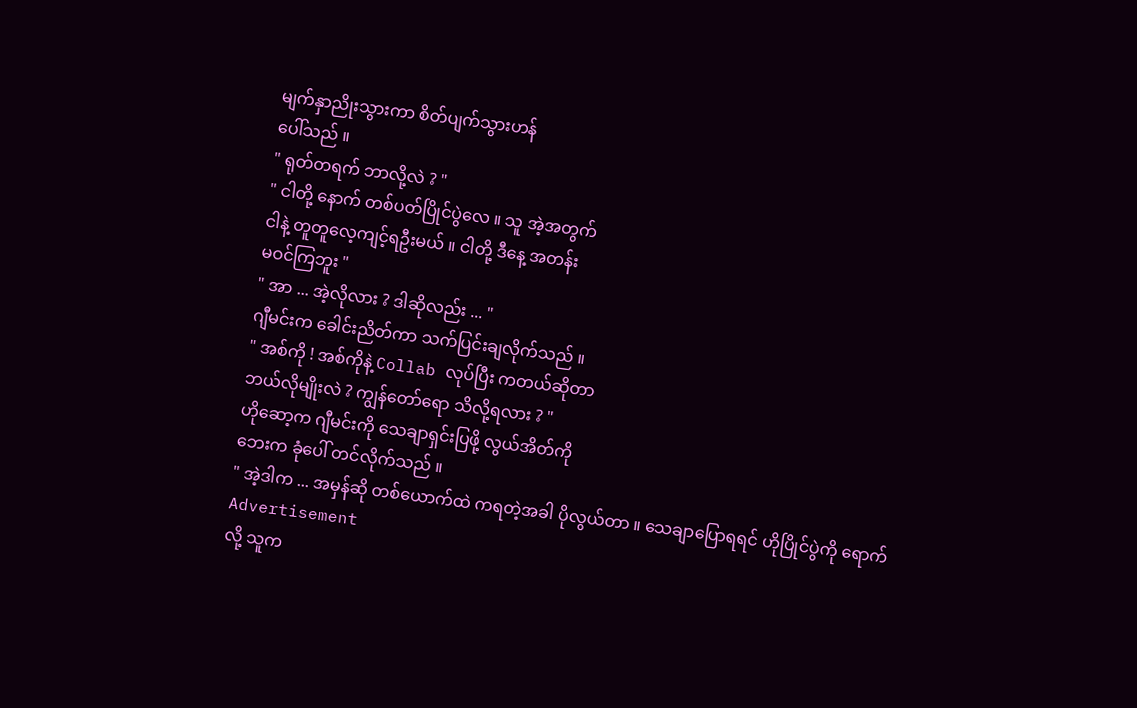မျက်နှာညိုးသွားကာ စိတ်ပျက်သွားဟန်
ပေါ်သည် ။
" ရုတ်တရက် ဘာလို့လဲ ? "
" ငါတို့ နောက် တစ်ပတ်ပြိုင်ပွဲလေ ။ သူ အဲ့အတွက်
ငါနဲ့ တူတူလေ့ကျင့်ရဦးမယ် ။ ငါတို့ ဒီနေ့ အတန်း
မဝင်ကြဘူး "
" အာ ... အဲ့လိုလား ? ဒါဆိုလည်း ... "
ဂျီမင်းက ခေါင်းညိတ်ကာ သက်ပြင်းချလိုက်သည် ။
" အစ်ကို ! အစ်ကိုနဲ့ Collab လုပ်ပြီး ကတယ်ဆိုတာ
ဘယ်လိုမျိုးလဲ ? ကျွန်တော်ရော သိလို့ရလား ? "
ဟိုဆော့က ဂျီမင်းကို သေချာရှင်းပြဖို့ လွယ်အိတ်ကို
ဘေးက ခုံပေါ် တင်လိုက်သည် ။
" အဲ့ဒါက ... အမှန်ဆို တစ်ယောက်ထဲ ကရတဲ့အခါ ပိုလွယ်တာ ။ သေချာပြောရရင် ဟိုပြိုင်ပွဲကို ရောက်
Advertisement
လို့ သူက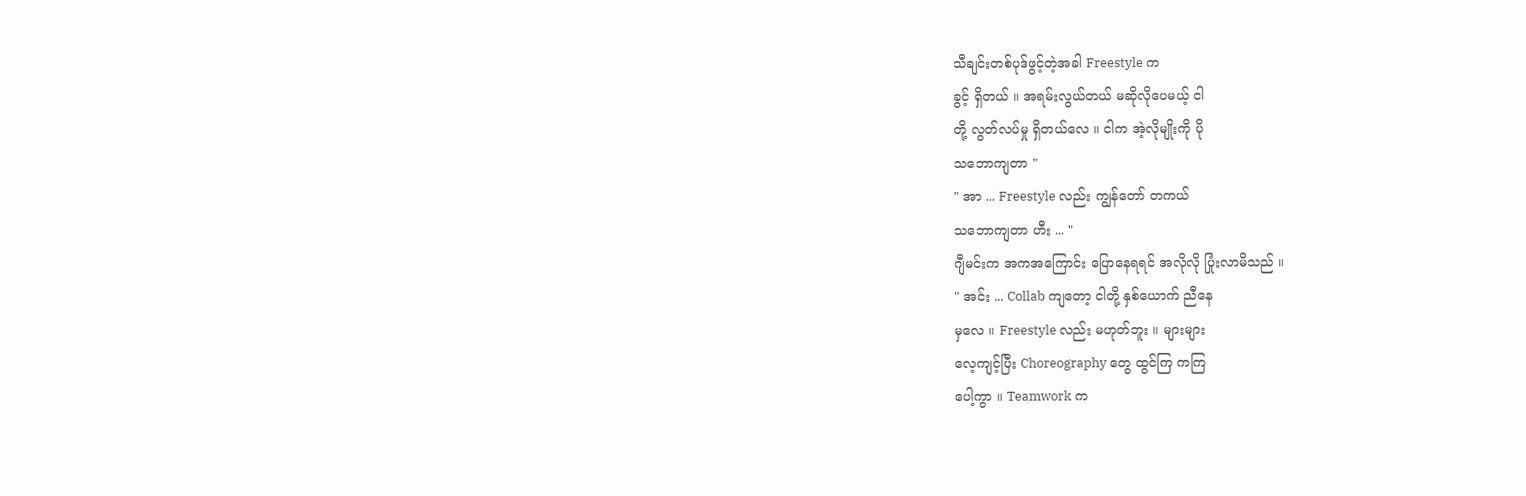သီချင်းတစ်ပုဒ်ဖွင့်တဲ့အခါ Freestyle က
ခွင့် ရှိတယ် ။ အရမ်းလွယ်တယ် မဆိုလိုပေမယ့် ငါ
တို့ လွတ်လပ်မှု ရှိတယ်လေ ။ ငါက အဲ့လိုမျိုးကို ပို
သဘောကျတာ "
" အာ ... Freestyle လည်း ကျွန်တော် တကယ်
သဘောကျတာ ဟီး ... "
ဂျီမင်းက အကအကြောင်း ပြောနေရရင် အလိုလို ပြုံးလာမိသည် ။
" အင်း ... Collab ကျတော့ ငါတို့ နှစ်ယောက် ညီနေ
မှလေ ။ Freestyle လည်း မဟုတ်ဘူး ။ များများ
လေ့ကျင့်ပြီး Choreography တွေ ထွင်ကြ ကကြ
ပေါ့ကွာ ။ Teamwork က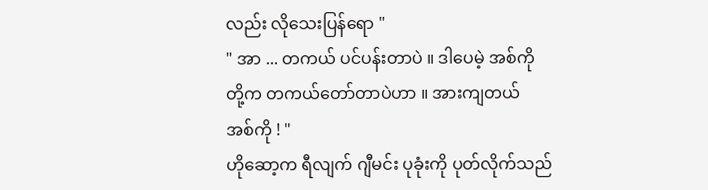လည်း လိုသေးပြန်ရော "
" အာ ... တကယ် ပင်ပန်းတာပဲ ။ ဒါပေမဲ့ အစ်ကို
တို့က တကယ်တော်တာပဲဟာ ။ အားကျတယ်
အစ်ကို ! "
ဟိုဆော့က ရီလျက် ဂျီမင်း ပုခုံးကို ပုတ်လိုက်သည်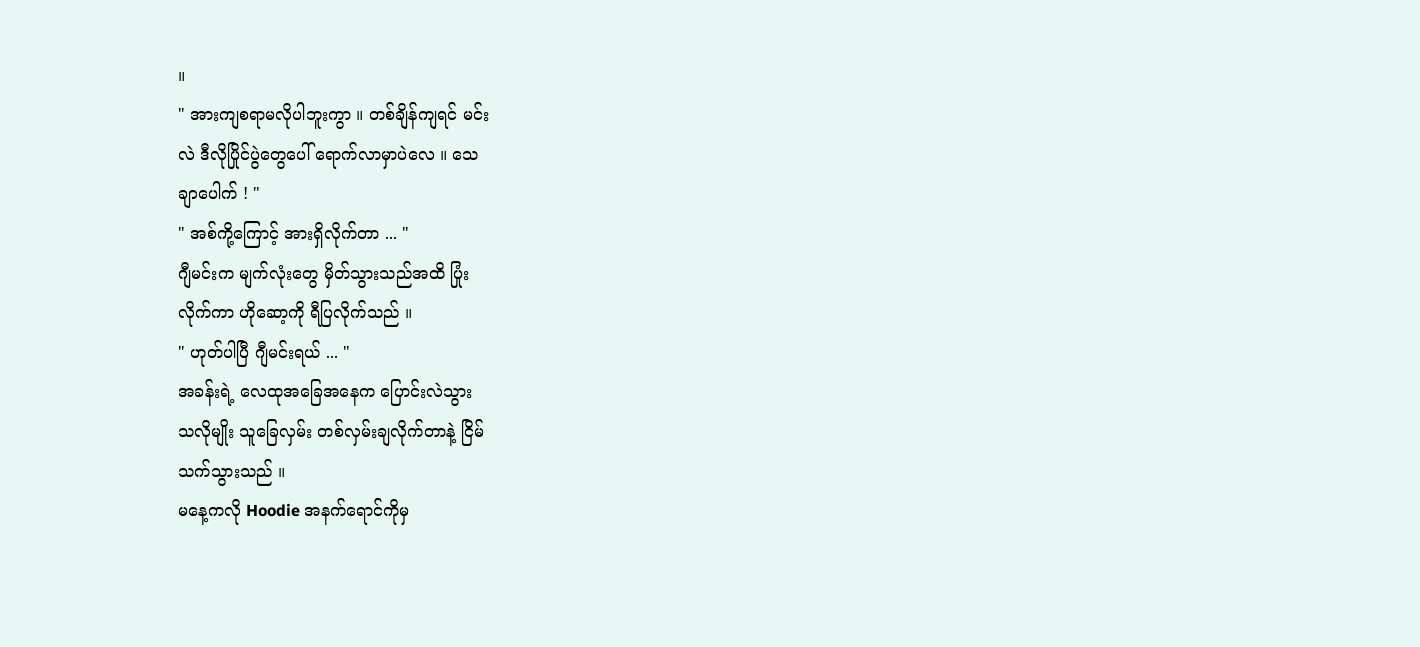။
" အားကျစရာမလိုပါဘူးကွာ ။ တစ်ချိန်ကျရင် မင်း
လဲ ဒီလိုပြိုင်ပွဲတွေပေါ် ရောက်လာမှာပဲလေ ။ သေ
ချာပေါက် ! "
" အစ်ကို့ကြောင့် အားရှိလိုက်တာ ... "
ဂျီမင်းက မျက်လုံးတွေ မှိတ်သွားသည်အထိ ပြုံး
လိုက်ကာ ဟိုဆော့ကို ရီပြလိုက်သည် ။
" ဟုတ်ပါပြီ ဂျီမင်းရယ် ... "
အခန်းရဲ့ လေထုအခြေအနေက ပြောင်းလဲသွား
သလိုမျိုး သူခြေလှမ်း တစ်လှမ်းချလိုက်တာနဲ့ ငြိမ်
သက်သွားသည် ။
မနေ့ကလို Hoodie အနက်ရောင်ကိုမှ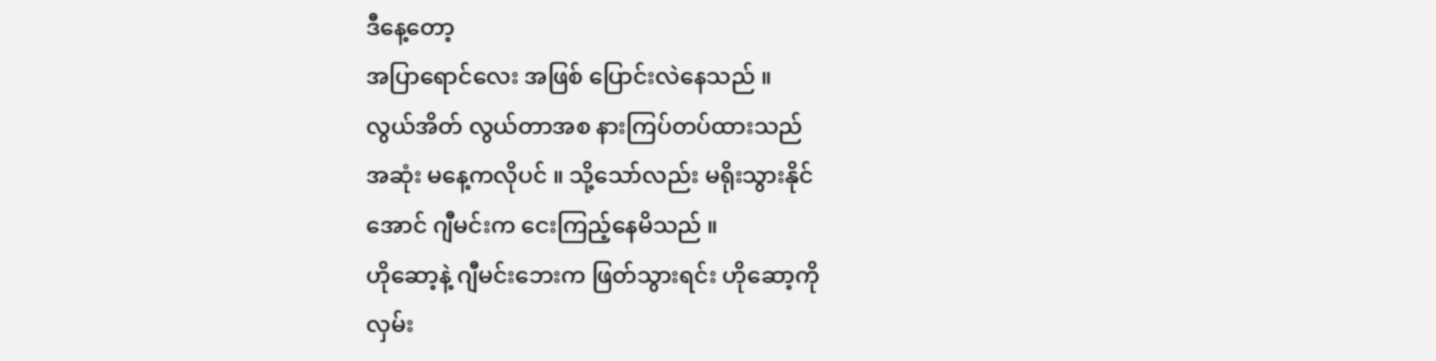ဒီနေ့တော့
အပြာရောင်လေး အဖြစ် ပြောင်းလဲနေသည် ။
လွယ်အိတ် လွယ်တာအစ နားကြပ်တပ်ထားသည်
အဆုံး မနေ့ကလိုပင် ။ သို့သော်လည်း မရိုးသွားနိုင်
အောင် ဂျီမင်းက ငေးကြည့်နေမိသည် ။
ဟိုဆော့နဲ့ ဂျီမင်းဘေးက ဖြတ်သွားရင်း ဟိုဆော့ကို
လှမ်း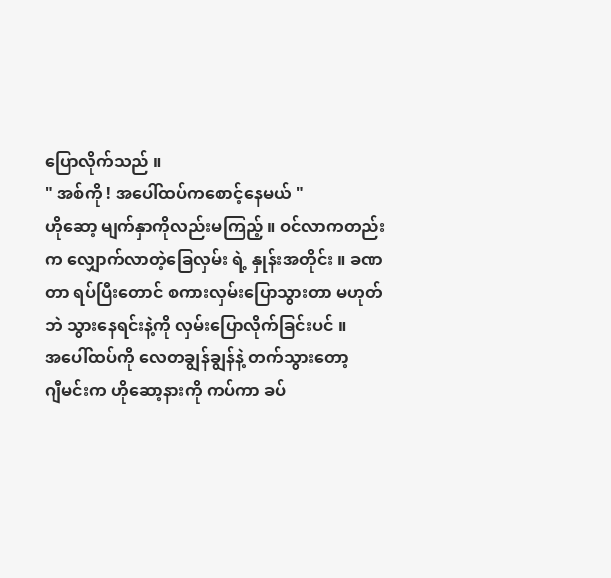ပြောလိုက်သည် ။
" အစ်ကို ! အပေါ်ထပ်ကစောင့်နေမယ် "
ဟိုဆော့ မျက်နှာကိုလည်းမကြည့် ။ ဝင်လာကတည်း
က လျှောက်လာတဲ့ခြေလှမ်း ရဲ့ နှုန်းအတိုင်း ။ ခဏ
တာ ရပ်ပြီးတောင် စကားလှမ်းပြောသွားတာ မဟုတ်
ဘဲ သွားနေရင်းနဲ့ကို လှမ်းပြောလိုက်ခြင်းပင် ။
အပေါ်ထပ်ကို လေတချွန်ချွန်နဲ့ တက်သွားတော့
ဂျီမင်းက ဟိုဆော့နားကို ကပ်ကာ ခပ်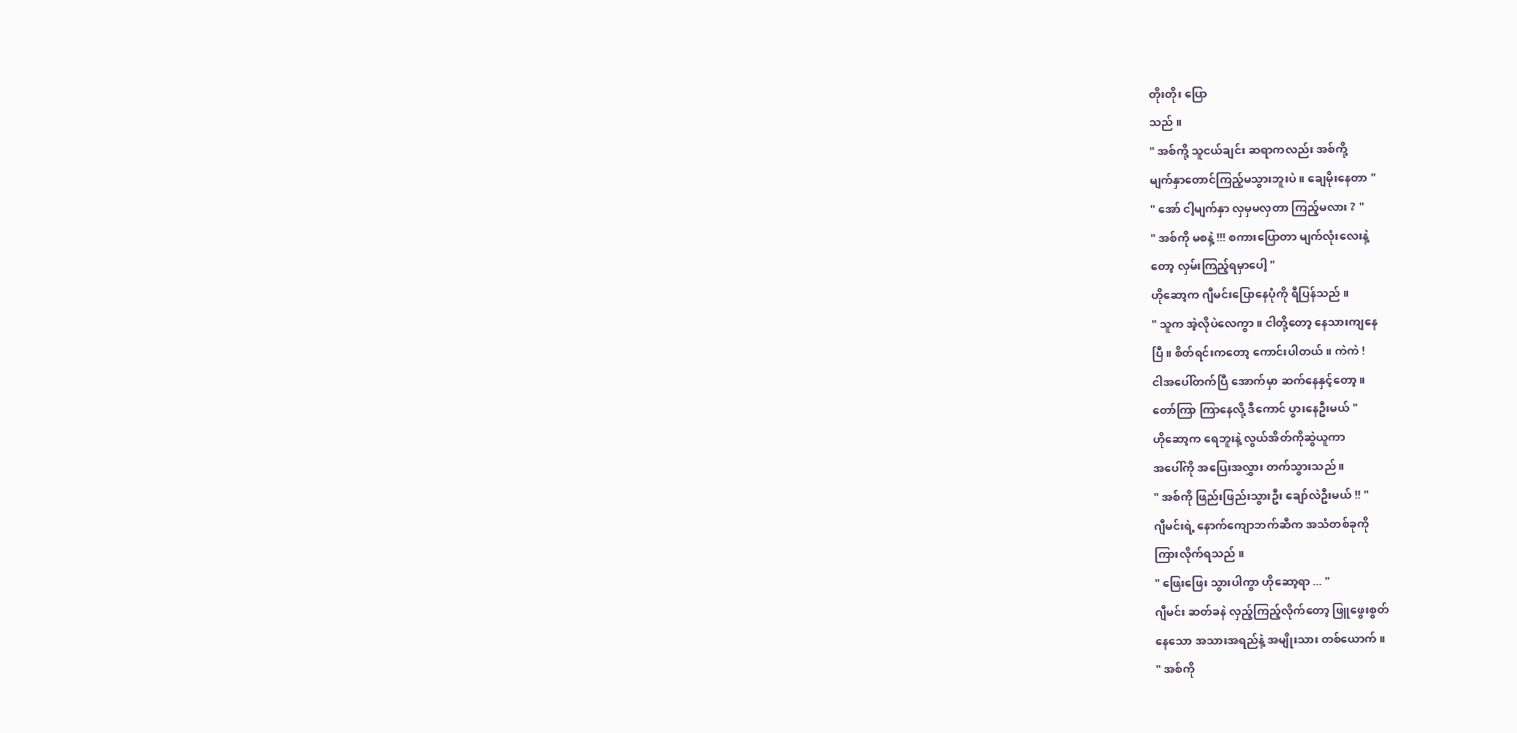တိုးတိုး ပြော
သည် ။
" အစ်ကို့ သူငယ်ချင်း ဆရာကလည်း အစ်ကို့
မျက်နှာတောင်ကြည့်မသွားဘူးပဲ ။ ချေမိုးနေတာ "
" အော် ငါ့မျက်နှာ လှမှမလှတာ ကြည့်မလား ? "
" အစ်ကို မစနဲ့ !!! စကားပြောတာ မျက်လုံးလေးနဲ့
တော့ လှမ်းကြည့်ရမှာပေါ့ "
ဟိုဆော့က ဂျီမင်းပြောနေပုံကို ရီပြန်သည် ။
" သူက အဲ့လိုပဲလေကွာ ။ ငါတို့တော့ နေသားကျနေ
ပြီ ။ စိတ်ရင်းကတော့ ကောင်းပါတယ် ။ ကဲကဲ !
ငါအပေါ်တက်ပြီ အောက်မှာ ဆက်နေနှင့်တော့ ။
တော်ကြာ ကြာနေလို့ ဒီကောင် ပွားနေဦးမယ် "
ဟိုဆော့က ရေဘူးနဲ့ လွယ်အိတ်ကိုဆွဲယူကာ
အပေါ်ကို အပြေးအလွှား တက်သွားသည် ။
" အစ်ကို ဖြည်းဖြည်းသွားဦး ချော်လဲဦးမယ် !! "
ဂျီမင်းရဲ့ နောက်ကျောဘက်ဆီက အသံတစ်ခုကို
ကြားလိုက်ရသည် ။
" ဖြေးဖြေး သွားပါကွာ ဟိုဆော့ရာ ... "
ဂျီမင်း ဆတ်ခနဲ လှည့်ကြည့်လိုက်တော့ ဖြူဖွေးစွတ်
နေသော အသားအရည်နဲ့ အမျိုးသား တစ်ယောက် ။
" အစ်ကို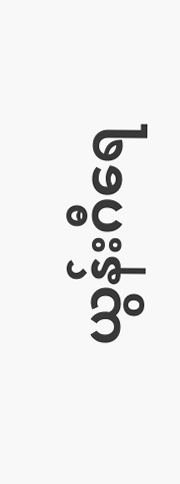ယွန်းဂီရေ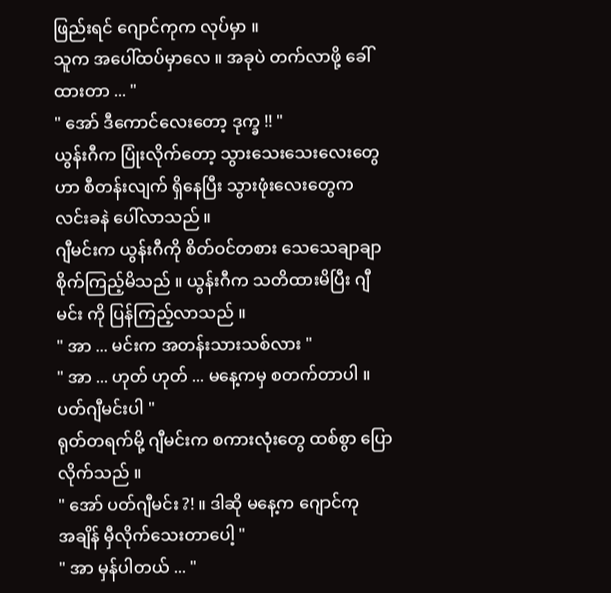ဖြည်းရင် ဂျောင်ကုက လုပ်မှာ ။
သူက အပေါ်ထပ်မှာလေ ။ အခုပဲ တက်လာဖို့ ခေါ်
ထားတာ ... "
" အော် ဒီကောင်လေးတော့ ဒုက္ခ !! "
ယွန်းဂီက ပြုံးလိုက်တော့ သွားသေးသေးလေးတွေ
ဟာ စီတန်းလျက် ရှိနေပြီး သွားဖုံးလေးတွေက
လင်းခနဲ ပေါ်လာသည် ။
ဂျီမင်းက ယွန်းဂီကို စိတ်ဝင်တစား သေသေချာချာ
စိုက်ကြည့်မိသည် ။ ယွန်းဂီက သတိထားမိပြီး ဂျီ
မင်း ကို ပြန်ကြည့်လာသည် ။
" အာ ... မင်းက အတန်းသားသစ်လား "
" အာ ... ဟုတ် ဟုတ် ... မနေ့ကမှ စတက်တာပါ ။
ပတ်ဂျီမင်းပါ "
ရုတ်တရက်မို့ ဂျီမင်းက စကားလုံးတွေ ထစ်စွာ ပြော
လိုက်သည် ။
" အော် ပတ်ဂျီမင်း ?! ။ ဒါဆို မနေ့က ဂျောင်ကု
အချိန် မှီလိုက်သေးတာပေါ့ "
" အာ မှန်ပါတယ် ... "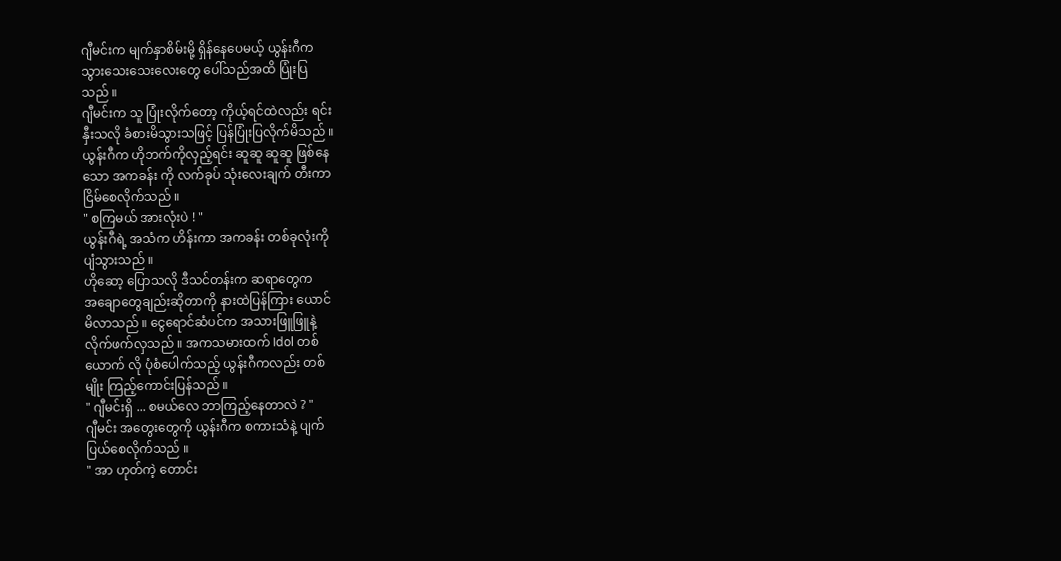ဂျီမင်းက မျက်နှာစိမ်းမို့ ရှိန်နေပေမယ့် ယွန်းဂီက
သွားသေးသေးလေးတွေ ပေါ်သည်အထိ ပြုံးပြ
သည် ။
ဂျီမင်းက သူ ပြုံးလိုက်တော့ ကိုယ့်ရင်ထဲလည်း ရင်း
နှီးသလို ခံစားမိသွားသဖြင့် ပြန်ပြုံးပြလိုက်မိသည် ။
ယွန်းဂီက ဟိုဘက်ကိုလှည့်ရင်း ဆူဆူ ဆူဆူ ဖြစ်နေ
သော အကခန်း ကို လက်ခုပ် သုံးလေးချက် တီးကာ
ငြိမ်စေလိုက်သည် ။
" စကြမယ် အားလုံးပဲ ! "
ယွန်းဂီရဲ့ အသံက ဟိန်းကာ အကခန်း တစ်ခုလုံးကို
ပျံသွားသည် ။
ဟိုဆော့ ပြောသလို ဒီသင်တန်းက ဆရာတွေက
အချောတွေချည်းဆိုတာကို နားထဲပြန်ကြား ယောင်
မိလာသည် ။ ငွေရောင်ဆံပင်က အသားဖြူဖြူနဲ့
လိုက်ဖက်လှသည် ။ အကသမားထက် Idol တစ်
ယောက် လို ပုံစံပေါက်သည့် ယွန်းဂီကလည်း တစ်
မျိုး ကြည့်ကောင်းပြန်သည် ။
" ဂျီမင်းရှိ ... စမယ်လေ ဘာကြည့်နေတာလဲ ? "
ဂျီမင်း အတွေးတွေကို ယွန်းဂီက စကားသံနဲ့ ပျက်
ပြယ်စေလိုက်သည် ။
" အာ ဟုတ်ကဲ့ တောင်း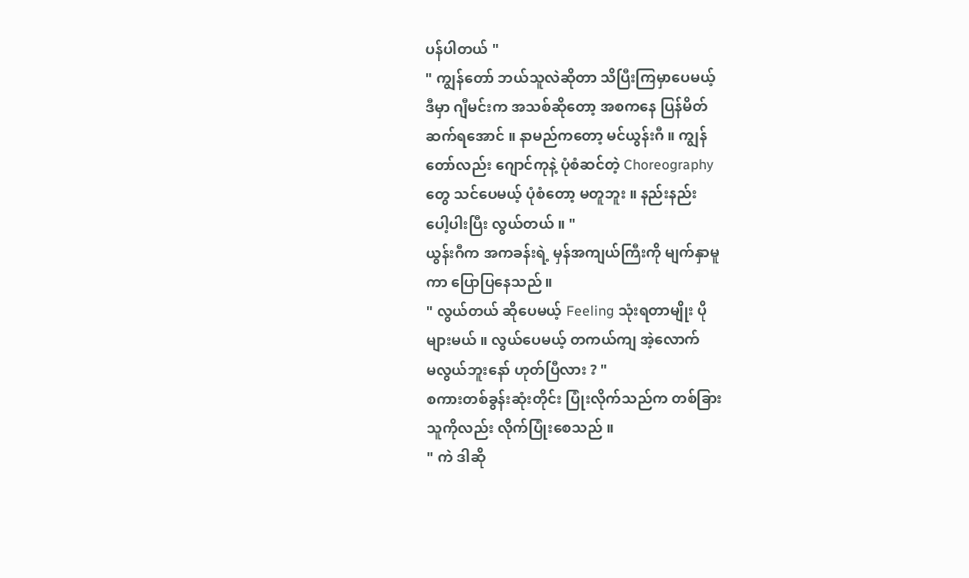ပန်ပါတယ် "
" ကျွန်တော် ဘယ်သူလဲဆိုတာ သိပြီးကြမှာပေမယ့်
ဒီမှာ ဂျီမင်းက အသစ်ဆိုတော့ အစကနေ ပြန်မိတ်
ဆက်ရအောင် ။ နာမည်ကတော့ မင်ယွန်းဂီ ။ ကျွန်
တော်လည်း ဂျောင်ကုနဲ့ ပုံစံဆင်တဲ့ Choreography
တွေ သင်ပေမယ့် ပုံစံတော့ မတူဘူး ။ နည်းနည်း
ပေါ့ပါးပြီး လွယ်တယ် ။ "
ယွန်းဂီက အကခန်းရဲ့ မှန်အကျယ်ကြီးကို မျက်နှာမူ
ကာ ပြောပြနေသည် ။
" လွယ်တယ် ဆိုပေမယ့် Feeling သုံးရတာမျိုး ပို
များမယ် ။ လွယ်ပေမယ့် တကယ်ကျ အဲ့လောက်
မလွယ်ဘူးနော် ဟုတ်ပြီလား ? "
စကားတစ်ခွန်းဆုံးတိုင်း ပြုံးလိုက်သည်က တစ်ခြား
သူကိုလည်း လိုက်ပြုံးစေသည် ။
" ကဲ ဒါဆို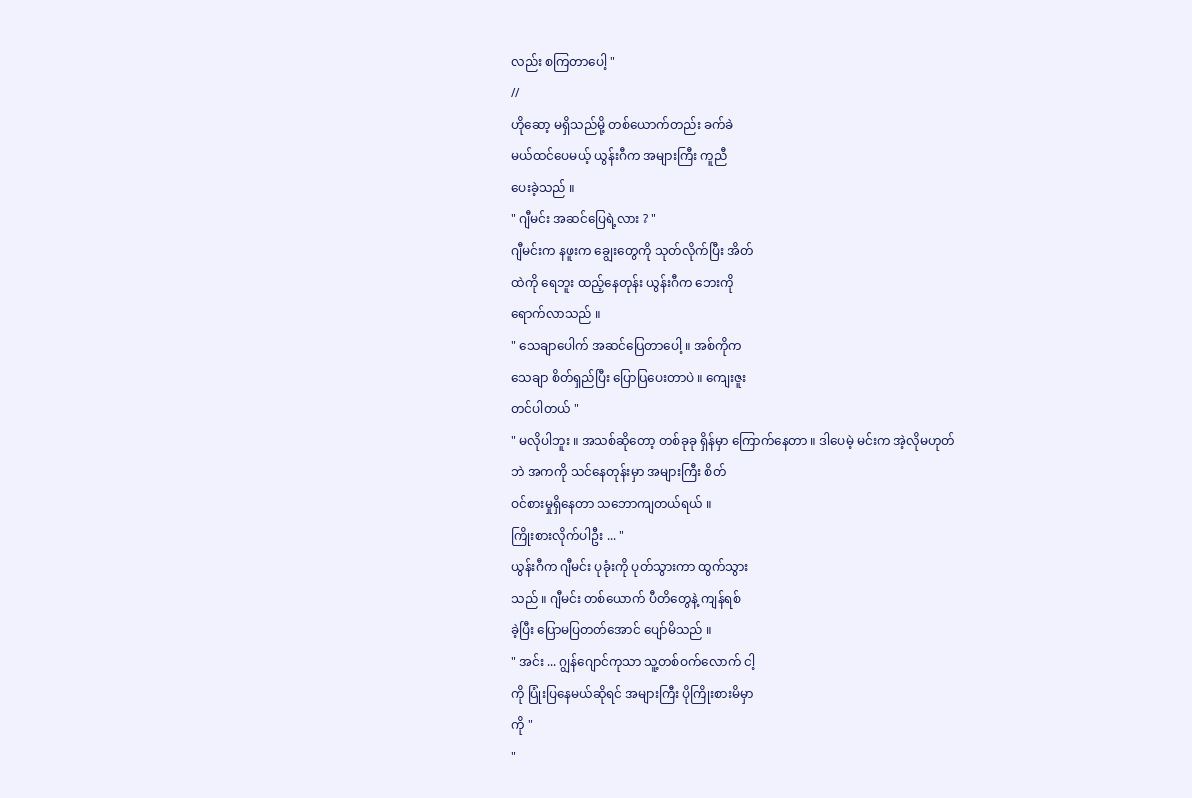လည်း စကြတာပေါ့ "
//
ဟိုဆော့ မရှိသည်မို့ တစ်ယောက်တည်း ခက်ခဲ
မယ်ထင်ပေမယ့် ယွန်းဂီက အများကြီး ကူညီ
ပေးခဲ့သည် ။
" ဂျီမင်း အဆင်ပြေရဲ့လား ? "
ဂျီမင်းက နဖူးက ချွေးတွေကို သုတ်လိုက်ပြီး အိတ်
ထဲကို ရေဘူး ထည့်နေတုန်း ယွန်းဂီက ဘေးကို
ရောက်လာသည် ။
" သေချာပေါက် အဆင်ပြေတာပေါ့ ။ အစ်ကိုက
သေချာ စိတ်ရှည်ပြီး ပြောပြပေးတာပဲ ။ ကျေးဇူး
တင်ပါတယ် "
" မလိုပါဘူး ။ အသစ်ဆိုတော့ တစ်ခုခု ရှိန်မှာ ကြောက်နေတာ ။ ဒါပေမဲ့ မင်းက အဲ့လိုမဟုတ်
ဘဲ အကကို သင်နေတုန်းမှာ အများကြီး စိတ်
ဝင်စားမှုရှိနေတာ သဘောကျတယ်ရယ် ။
ကြိုးစားလိုက်ပါဦး ... "
ယွန်းဂီက ဂျီမင်း ပုခုံးကို ပုတ်သွားကာ ထွက်သွား
သည် ။ ဂျီမင်း တစ်ယောက် ပီတိတွေနဲ့ ကျန်ရစ်
ခဲ့ပြီး ပြောမပြတတ်အောင် ပျော်မိသည် ။
" အင်း ... ဂျွန်ဂျောင်ကုသာ သူ့တစ်ဝက်လောက် ငါ့
ကို ပြုံးပြနေမယ်ဆိုရင် အများကြီး ပိုကြိုးစားမိမှာ
ကို "
"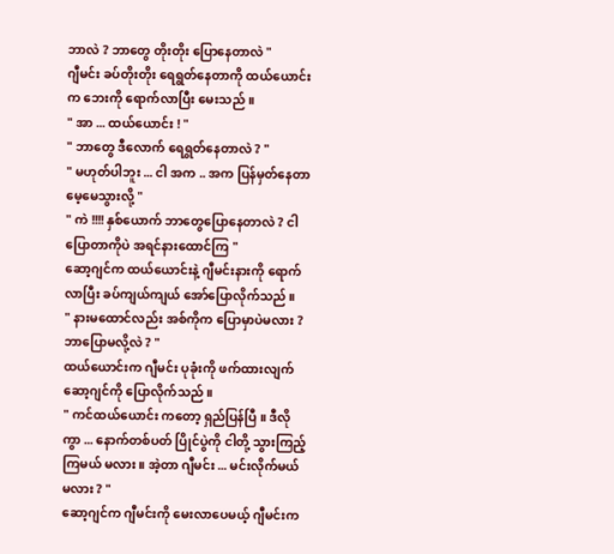ဘာလဲ ? ဘာတွေ တိုးတိုး ပြောနေတာလဲ "
ဂျီမင်း ခပ်တိုးတိုး ရေရွတ်နေတာကို ထယ်ယောင်း
က ဘေးကို ရောက်လာပြီး မေးသည် ။
" အာ ... ထယ်ယောင်း ! "
" ဘာတွေ ဒီလောက် ရေရွတ်နေတာလဲ ? "
" မဟုတ်ပါဘူး ... ငါ အက .. အက ပြန်မှတ်နေတာ
မေ့မေသွားလို့ "
" ကဲ !!!! နှစ်ယောက် ဘာတွေပြောနေတာလဲ ? ငါ
ပြောတာကိုပဲ အရင်နားထောင်ကြ "
ဆော့ဂျင်က ထယ်ယောင်းနဲ့ ဂျီမင်းနားကို ရောက်
လာပြီး ခပ်ကျယ်ကျယ် အော်ပြောလိုက်သည် ။
" နားမထောင်လည်း အစ်ကိုက ပြောမှာပဲမလား ?
ဘာပြောမလို့လဲ ? "
ထယ်ယောင်းက ဂျီမင်း ပုခုံးကို ဖက်ထားလျက်
ဆော့ဂျင်ကို ပြောလိုက်သည် ။
" ကင်ထယ်ယောင်း ကတော့ ရှည်ပြန်ပြီ ။ ဒီလို
ကွာ ... နောက်တစ်ပတ် ပြိုင်ပွဲကို ငါတို့ သွားကြည့်
ကြမယ် မလား ။ အဲ့တာ ဂျီမင်း ... မင်းလိုက်မယ်
မလား ? "
ဆော့ဂျင်က ဂျီမင်းကို မေးလာပေမယ့် ဂျီမင်းက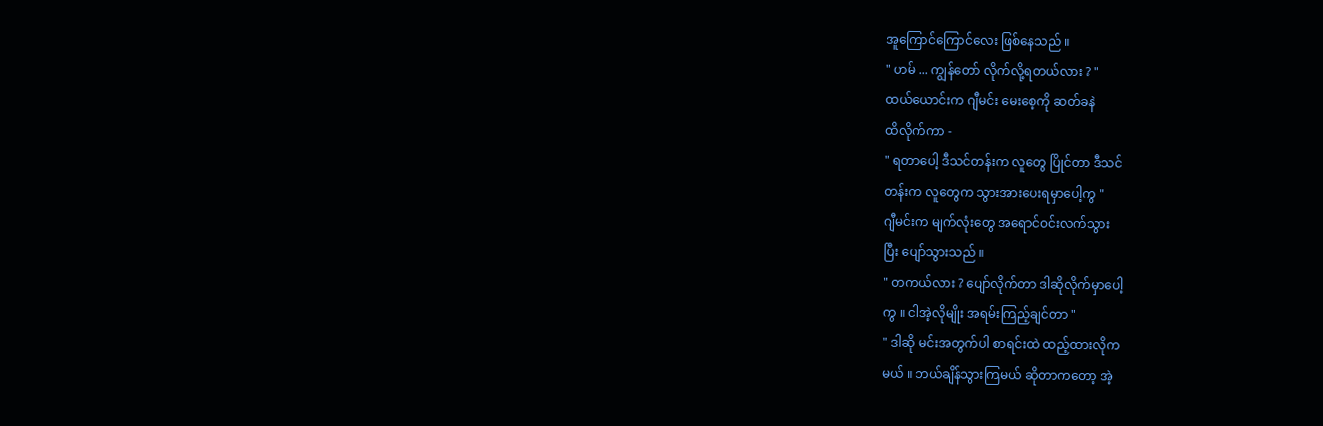အူကြောင်ကြောင်လေး ဖြစ်နေသည် ။
" ဟမ် ... ကျွန်တော် လိုက်လို့ရတယ်လား ? "
ထယ်ယောင်းက ဂျီမင်း မေးစေ့ကို ဆတ်ခနဲ
ထိလိုက်ကာ -
" ရတာပေါ့ ဒီသင်တန်းက လူတွေ ပြိုင်တာ ဒီသင်
တန်းက လူတွေက သွားအားပေးရမှာပေါ့ကွ "
ဂျီမင်းက မျက်လုံးတွေ အရောင်ဝင်းလက်သွား
ပြီး ပျော်သွားသည် ။
" တကယ်လား ? ပျော်လိုက်တာ ဒါဆိုလိုက်မှာပေါ့
ကွ ။ ငါအဲ့လိုမျိုး အရမ်းကြည့်ချင်တာ "
" ဒါဆို မင်းအတွက်ပါ စာရင်းထဲ ထည့်ထားလိုက
မယ် ။ ဘယ်ချိန်သွားကြမယ် ဆိုတာကတော့ အဲ့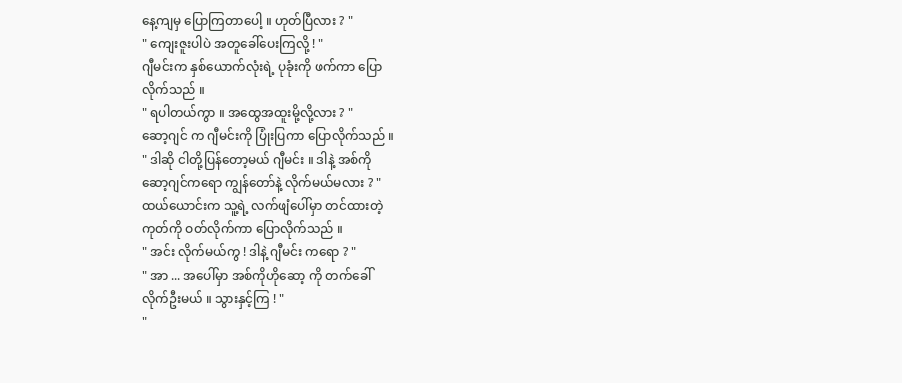နေ့ကျမှ ပြောကြတာပေါ့ ။ ဟုတ်ပြီလား ? "
" ကျေးဇူးပါပဲ အတူခေါ်ပေးကြလို့ ! "
ဂျီမင်းက နှစ်ယောက်လုံးရဲ့ ပုခုံးကို ဖက်ကာ ပြော
လိုက်သည် ။
" ရပါတယ်ကွာ ။ အထွေအထူးမို့လို့လား ? "
ဆော့ဂျင် က ဂျီမင်းကို ပြုံးပြကာ ပြောလိုက်သည် ။
" ဒါဆို ငါတို့ပြန်တော့မယ် ဂျီမင်း ။ ဒါနဲ့ အစ်ကို
ဆော့ဂျင်ကရော ကျွန်တော်နဲ့ လိုက်မယ်မလား ? "
ထယ်ယောင်းက သူ့ရဲ့ လက်ဖျံပေါ်မှာ တင်ထားတဲ့
ကုတ်ကို ဝတ်လိုက်ကာ ပြောလိုက်သည် ။
" အင်း လိုက်မယ်ကွ ! ဒါနဲ့ ဂျီမင်း ကရော ? "
" အာ ... အပေါ်မှာ အစ်ကိုဟိုဆော့ ကို တက်ခေါ်
လိုက်ဦးမယ် ။ သွားနှင့်ကြ ! "
"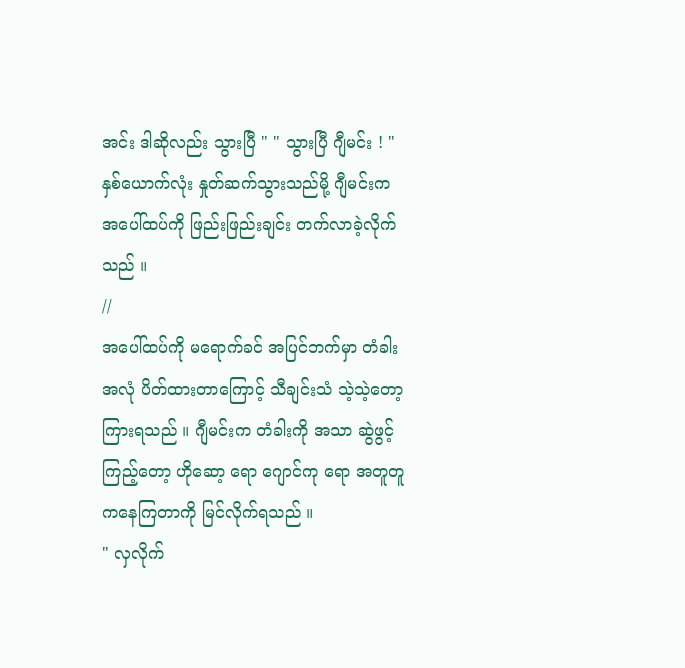အင်း ဒါဆိုလည်း သွားပြီ " " သွားပြီ ဂျီမင်း ! "
နှစ်ယောက်လုံး နှုတ်ဆက်သွားသည်မို့ ဂျီမင်းက
အပေါ်ထပ်ကို ဖြည်းဖြည်းချင်း တက်လာခဲ့လိုက်
သည် ။
//
အပေါ်ထပ်ကို မရောက်ခင် အပြင်ဘက်မှာ တံခါး
အလုံ ပိတ်ထားတာကြောင့် သီချင်းသံ သဲ့သဲ့တော့
ကြားရသည် ။ ဂျီမင်းက တံခါးကို အသာ ဆွဲဖွင့်
ကြည့်တော့ ဟိုဆော့ ရော ဂျောင်ကု ရော အတူတူ
ကနေကြတာကို မြင်လိုက်ရသည် ။
" လှလိုက်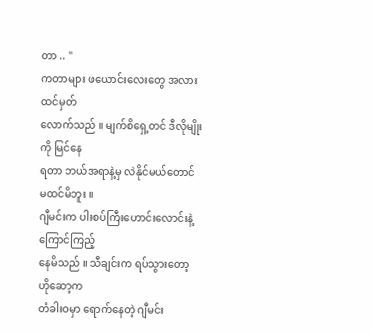တာ .. "
ကတာများ ဖယောင်းလေးတွေ အလား ထင်မှတ်
လောက်သည် ။ မျက်စိရှေ့တင် ဒီလိုမျိုးကို မြင်နေ
ရတာ ဘယ်အရာနဲ့မှ လဲနိုင်မယ်တောင် မထင်မိဘူး ။
ဂျီမင်းက ပါးစပ်ကြီးဟောင်းလောင်းနဲ့ ကြောင်ကြည့်
နေမိသည် ။ သီချင်းက ရပ်သွားတော့ ဟိုဆော့က
တံခါးဝမှာ ရောက်နေတဲ့ ဂျီမင်း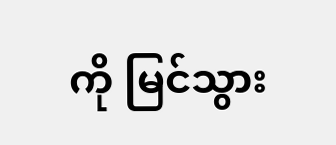ကို မြင်သွား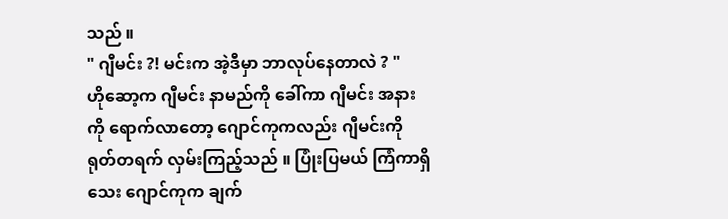သည် ။
" ဂျီမင်း ?! မင်းက အဲ့ဒီမှာ ဘာလုပ်နေတာလဲ ? "
ဟိုဆော့က ဂျီမင်း နာမည်ကို ခေါ်ကာ ဂျီမင်း အနား
ကို ရောက်လာတော့ ဂျောင်ကုကလည်း ဂျီမင်းကို
ရုတ်တရက် လှမ်းကြည့်သည် ။ ပြုံးပြမယ် ကြံကာရှိ
သေး ဂျောင်ကုက ချက်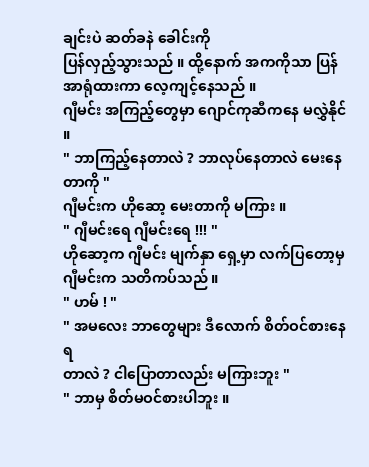ချင်းပဲ ဆတ်ခနဲ ခေါင်းကို
ပြန်လှည့်သွားသည် ။ ထို့နောက် အကကိုသာ ပြန်
အာရုံထားကာ လေ့ကျင့်နေသည် ။
ဂျီမင်း အကြည့်တွေမှာ ဂျောင်ကုဆီကနေ မလွှဲနိုင် ။
" ဘာကြည့်နေတာလဲ ? ဘာလုပ်နေတာလဲ မေးနေ
တာကို "
ဂျီမင်းက ဟိုဆော့ မေးတာကို မကြား ။
" ဂျီမင်းရေ ဂျီမင်းရေ !!! "
ဟိုဆော့က ဂျီမင်း မျက်နှာ ရှေ့မှာ လက်ပြတော့မှ
ဂျီမင်းက သတိကပ်သည် ။
" ဟမ် ! "
" အမလေး ဘာတွေများ ဒီလောက် စိတ်ဝင်စားနေရ
တာလဲ ? ငါပြောတာလည်း မကြားဘူး "
" ဘာမှ စိတ်မဝင်စားပါဘူး ။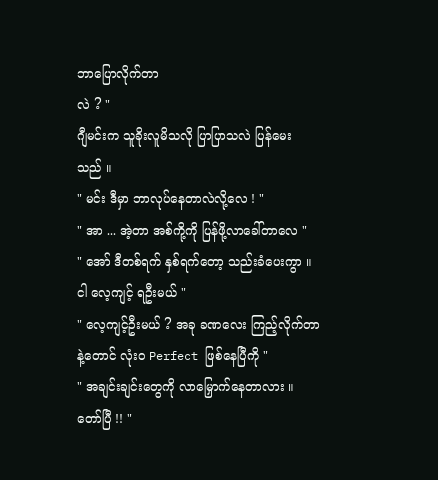ဘာပြောလိုက်တာ
လဲ ? "
ဂျီမင်းက သူခိုးလူမိသလို ပြာပြာသလဲ ပြန်မေး
သည် ။
" မင်း ဒီမှာ ဘာလုပ်နေတာလဲလို့လေ ! "
" အာ ... အဲ့တာ အစ်ကို့ကို ပြန်ဖို့လာခေါ်တာလေ "
" အော် ဒီတစ်ရက် နှစ်ရက်တော့ သည်းခံပေးကွာ ။
ငါ လေ့ကျင့် ရဦးမယ် "
" လေ့ကျင့်ဦးမယ် ? အခု ခဏလေး ကြည့်လိုက်တာ
နဲ့တောင် လုံးဝ Perfect ဖြစ်နေပြီကို "
" အချင်းချင်းတွေကို လာမြှောက်နေတာလား ။
တော်ပြီ !! "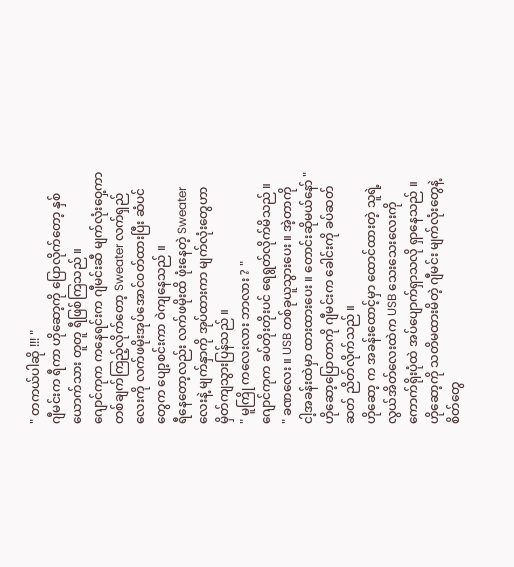" တကယ်ပါဆို !!! "
ဂျီမင်းက ရီကာ ဟိုဆော့ကို ပြောလိုက်တော့ နှစ်
ယောက်သား တူတူ ရီဖြစ်ကြသည် ။
ဂျောင်ကုက ကနေရင်းက ဂျီမင်းဆီ မျက်လုံးဝှေ့ကာ
တစ်ချက်ကြည့်လိုက်တော့ Sweater လက်ရှည်
လေးကို လက်ဖမိုးအုပ်အောင်ဝတ်ထားပြီး ဆံပင်
တွေက ပျော့စင်းကာ ဝဲကျနေသည် ။
ရီနေတော့လည်း လက်ဖမိုးထိ ဖုံးနေတဲ့ Sweater
လေးနဲ့ မျက်နှာကို အုပ်ထားကာ မျက်လုံးတွေဟာ
မှိတ်ကျသွားပြန်သည် ။
" မူကြို ကလေးလား ဘာလား ? "
ဂျောင်ကုက ခပ်တိုးတိုးပင် ရေရွတ်လိုက်မိသည် ။
" ခဏလေး ။ USB တစ်ခုယူသွားပေး ။ အဲ့တာကို
ငါ့အခန်းထဲမှာ ထားထားပေး ။ တောင်းဆိုမယ်နော် "
ဟိုဆော့ပြောတာကို ဂျီမင်းက ခေါင်းကို ခပ်ဆတ်
ဆတ် ညိတ်လိုက်သည် ။
ဟိုဆော့ က အခန်းထောင့်မှာ ထောင်ထားတဲ့ သူရဲ့
လွယ်အိတ်လေးထဲက USB သေးသေးလေးကို
ကောက်ရိုးပုံထဲ အပ်ပျောက်ရှာသလို ရှာနေသည် ။
ဟိုဆော့ကို သတိမထားမိတဲ့ ဂျီမင်း မျက်လုံးတွေနဲ့
စိတ်တွေ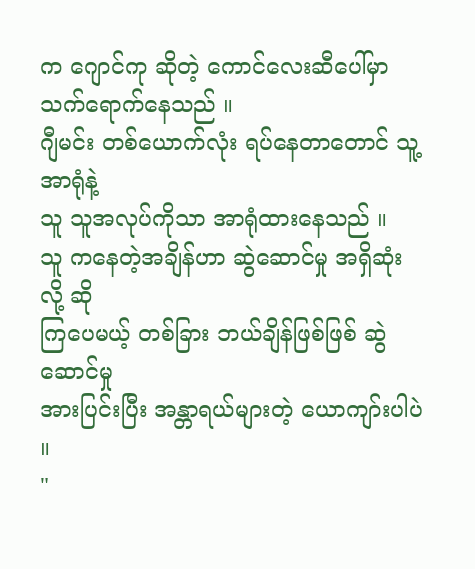က ဂျောင်ကု ဆိုတဲ့ ကောင်လေးဆီပေါ်မှာ
သက်ရောက်နေသည် ။
ဂျီမင်း တစ်ယောက်လုံး ရပ်နေတာတောင် သူ့အာရုံနဲ့
သူ သူအလုပ်ကိုသာ အာရုံထားနေသည် ။
သူ ကနေတဲ့အချိန်ဟာ ဆွဲဆောင်မှု အရှိဆုံးလို့ ဆို
ကြပေမယ့် တစ်ခြား ဘယ်ချိန်ဖြစ်ဖြစ် ဆွဲဆောင်မှု
အားပြင်းပြီး အန္တာရယ်များတဲ့ ယောကျာ်းပါပဲ ။
"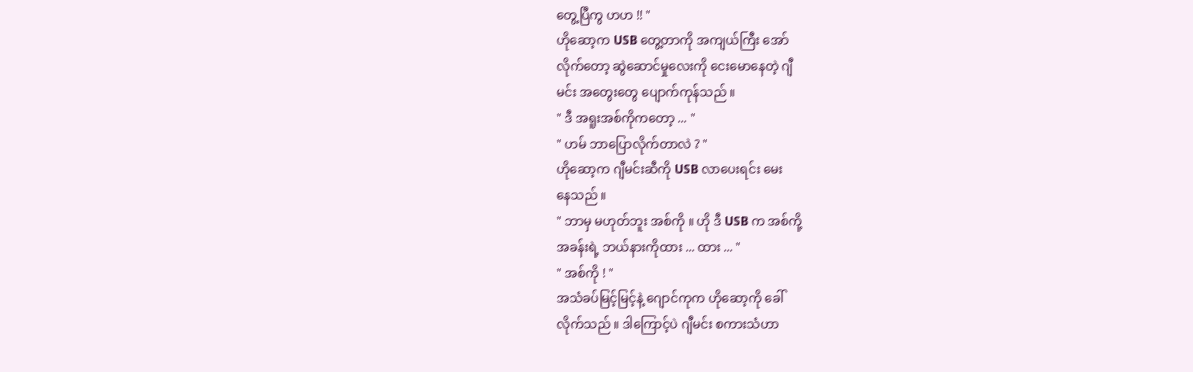တွေ့ပြီကွ ဟဟ !! "
ဟိုဆော့က USB တွေ့တာကို အကျယ်ကြီး အော်
လိုက်တော့ ဆွဲဆောင်မှုလေးကို ငေးမောနေတဲ့ ဂျီ
မင်း အတွေးတွေ ပျောက်ကုန်သည် ။
" ဒီ အရူးအစ်ကိုကတော့ ... "
" ဟမ် ဘာပြောလိုက်တာလဲ ? "
ဟိုဆော့က ဂျီမင်းဆီကို USB လာပေးရင်း မေး
နေသည် ။
" ဘာမှ မဟုတ်ဘူး အစ်ကို ။ ဟို ဒီ USB က အစ်ကို့
အခန်းရဲ့ ဘယ်နားကိုထား ... ထား ... "
" အစ်ကို ! "
အသံခပ်မြင့်မြင့်နဲ့ ဂျောင်ကုက ဟိုဆော့ကို ခေါ်
လိုက်သည် ။ ဒါကြောင့်ပဲ ဂျီမင်း စကားသံဟာ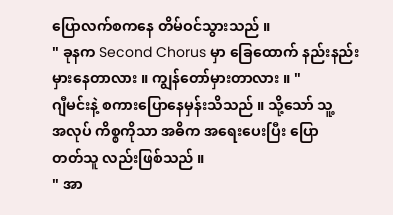ပြောလက်စကနေ တိမ်ဝင်သွားသည် ။
" ခုနက Second Chorus မှာ ခြေထောက် နည်းနည်း
မှားနေတာလား ။ ကျွန်တော်မှားတာလား ။ "
ဂျီမင်းနဲ့ စကားပြောနေမှန်းသိသည် ။ သို့သော် သူ့
အလုပ် ကိစ္စကိုသာ အဓိက အရေးပေးပြီး ပြော
တတ်သူ လည်းဖြစ်သည် ။
" အာ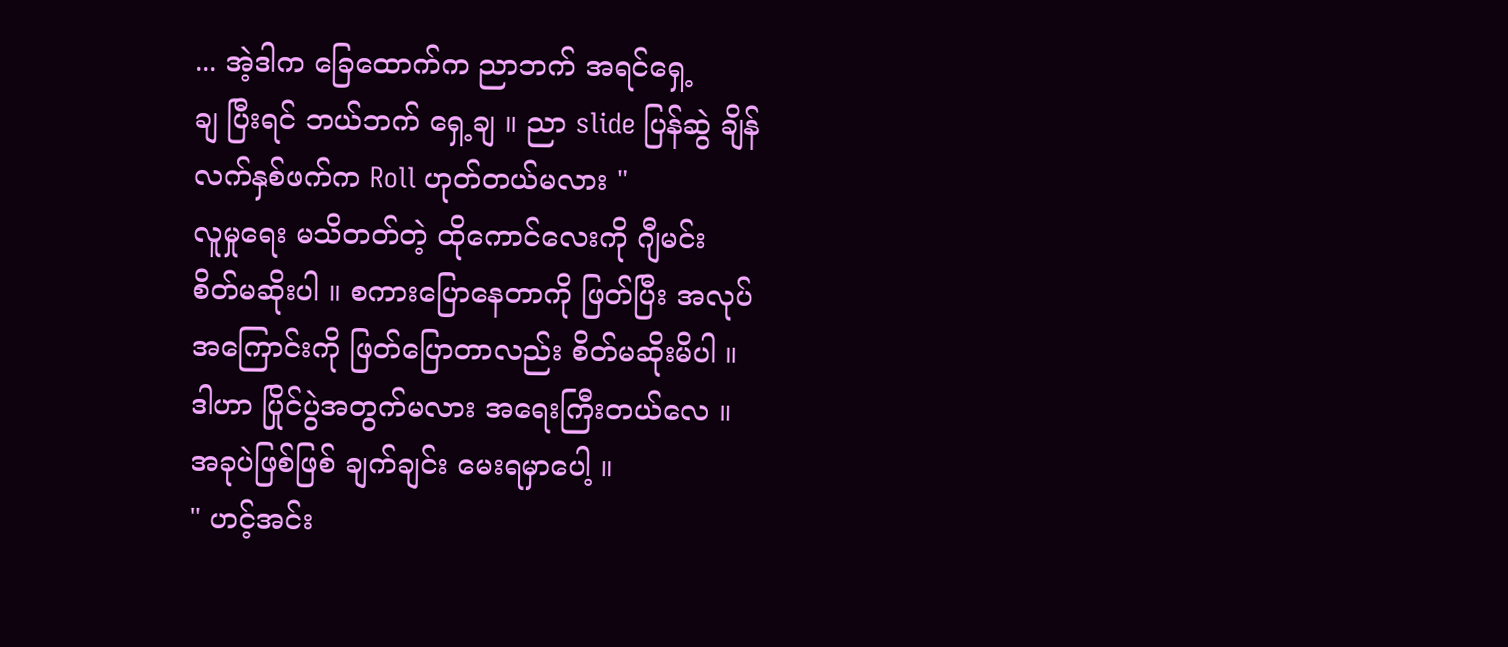... အဲ့ဒါက ခြေထောက်က ညာဘက် အရင်ရှေ့
ချ ပြီးရင် ဘယ်ဘက် ရှေ့ချ ။ ညာ slide ပြန်ဆွဲ ချိန်
လက်နှစ်ဖက်က Roll ဟုတ်တယ်မလား "
လူမှုရေး မသိတတ်တဲ့ ထိုကောင်လေးကို ဂျီမင်း
စိတ်မဆိုးပါ ။ စကားပြောနေတာကို ဖြတ်ပြီး အလုပ်
အကြောင်းကို ဖြတ်ပြောတာလည်း စိတ်မဆိုးမိပါ ။
ဒါဟာ ပြိုင်ပွဲအတွက်မလား အရေးကြီးတယ်လေ ။
အခုပဲဖြစ်ဖြစ် ချက်ချင်း မေးရမှာပေါ့ ။
" ဟင့်အင်း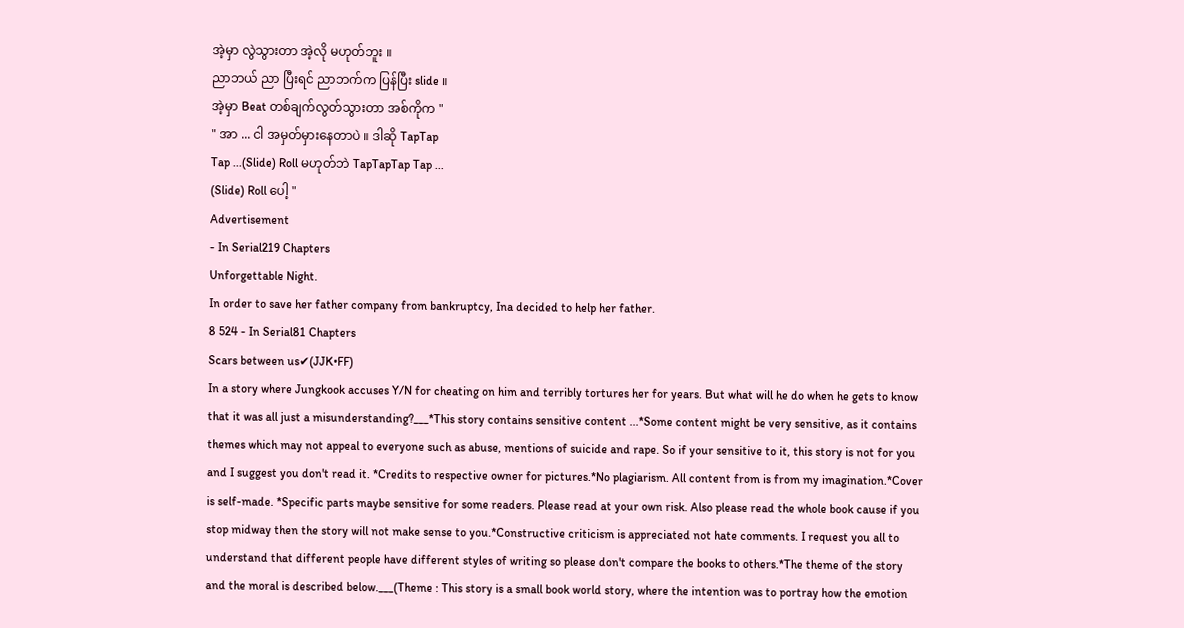အဲ့မှာ လွဲသွားတာ အဲ့လို မဟုတ်ဘူး ။
ညာဘယ် ညာ ပြီးရင် ညာဘက်က ပြန်ပြီး slide ။
အဲ့မှာ Beat တစ်ချက်လွတ်သွားတာ အစ်ကိုက "
" အာ ... ငါ အမှတ်မှားနေတာပဲ ။ ဒါဆို TapTap
Tap ...(Slide) Roll မဟုတ်ဘဲ TapTapTap Tap ...
(Slide) Roll ပေါ့ "
Advertisement
- In Serial219 Chapters
Unforgettable Night.
In order to save her father company from bankruptcy, Ina decided to help her father.
8 524 - In Serial81 Chapters
Scars between us✔(JJK•FF)
In a story where Jungkook accuses Y/N for cheating on him and terribly tortures her for years. But what will he do when he gets to know that it was all just a misunderstanding?___*This story contains sensitive content ...*Some content might be very sensitive, as it contains themes which may not appeal to everyone such as abuse, mentions of suicide and rape. So if your sensitive to it, this story is not for you and I suggest you don't read it. *Credits to respective owner for pictures.*No plagiarism. All content from is from my imagination.*Cover is self-made. *Specific parts maybe sensitive for some readers. Please read at your own risk. Also please read the whole book cause if you stop midway then the story will not make sense to you.*Constructive criticism is appreciated not hate comments. I request you all to understand that different people have different styles of writing so please don't compare the books to others.*The theme of the story and the moral is described below.___(Theme : This story is a small book world story, where the intention was to portray how the emotion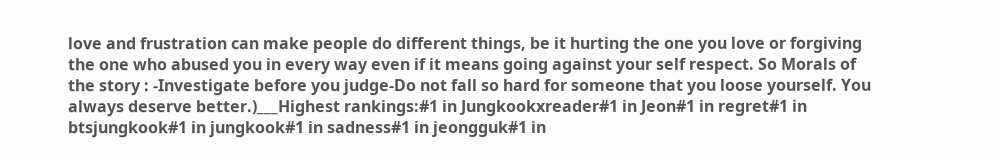love and frustration can make people do different things, be it hurting the one you love or forgiving the one who abused you in every way even if it means going against your self respect. So Morals of the story : -Investigate before you judge-Do not fall so hard for someone that you loose yourself. You always deserve better.)___Highest rankings:#1 in Jungkookxreader#1 in Jeon#1 in regret#1 in btsjungkook#1 in jungkook#1 in sadness#1 in jeongguk#1 in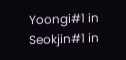Yoongi#1 in Seokjin#1 in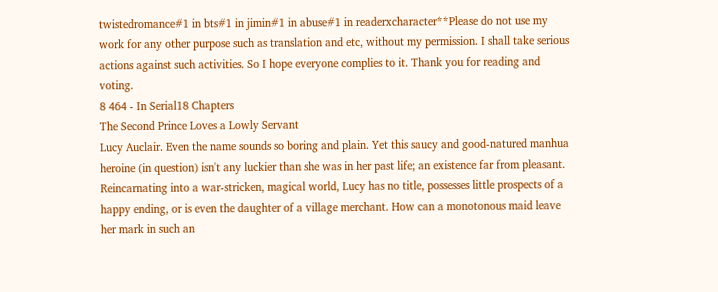twistedromance#1 in bts#1 in jimin#1 in abuse#1 in readerxcharacter**Please do not use my work for any other purpose such as translation and etc, without my permission. I shall take serious actions against such activities. So I hope everyone complies to it. Thank you for reading and voting.
8 464 - In Serial18 Chapters
The Second Prince Loves a Lowly Servant
Lucy Auclair. Even the name sounds so boring and plain. Yet this saucy and good-natured manhua heroine (in question) isn't any luckier than she was in her past life; an existence far from pleasant. Reincarnating into a war-stricken, magical world, Lucy has no title, possesses little prospects of a happy ending, or is even the daughter of a village merchant. How can a monotonous maid leave her mark in such an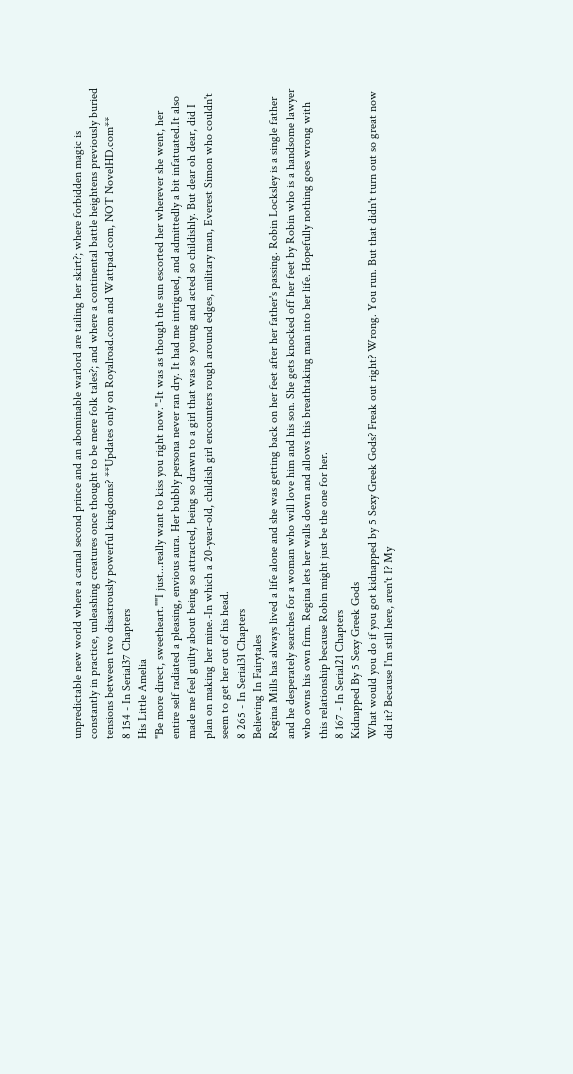unpredictable new world where a carnal second prince and an abominable warlord are tailing her skirt?; where forbidden magic is constantly in practice, unleashing creatures once thought to be mere folk tales?; and where a continental battle heightens previously buried tensions between two disastrously powerful kingdoms? **Updates only on Royalroad.com and Wattpad.com, NOT NovelHD.com**
8 154 - In Serial37 Chapters
His Little Amelia
"Be more direct, sweetheart.""I just...really want to kiss you right now."-It was as though the sun escorted her wherever she went, her entire self radiated a pleasing, envious aura. Her bubbly persona never ran dry. It had me intrigued, and admittedly a bit infatuated.It also made me feel guilty about being so attracted, being so drawn to a girl that was so young and acted so childishly. But dear oh dear, did I plan on making her mine.-In which a 20-year-old, childish girl encounters rough around edges, military man, Everest Simon who couldn't seem to get her out of his head.
8 265 - In Serial31 Chapters
Believing In Fairytales
Regina Mills has always lived a life alone and she was getting back on her feet after her father's passing. Robin Locksley is a single father and he desperately searches for a woman who will love him and his son. She gets knocked off her feet by Robin who is a handsome lawyer who owns his own firm. Regina lets her walls down and allows this breathtaking man into her life. Hopefully nothing goes wrong with this relationship because Robin might just be the one for her.
8 167 - In Serial21 Chapters
Kidnapped By 5 Sexy Greek Gods
What would you do if you got kidnapped by 5 Sexy Greek Gods? Freak out right? Wrong. You run. But that didn't turn out so great now did it? Because I'm still here, aren't I? My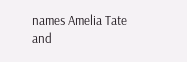names Amelia Tate and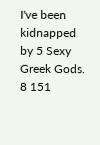I've been kidnapped by 5 Sexy Greek Gods.
8 151